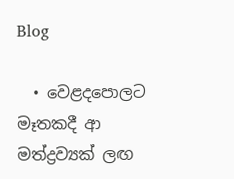Blog

  • වෙළදපොලට මෑතකදී ආ මත්ද්‍රව්‍යක් ලඟ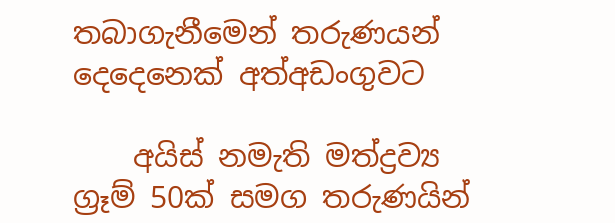තබාගැනීමෙන් තරුණයන් දෙදෙනෙක් අත්අඩංගුවට

    අයිස් නමැති මත්ද්‍රව්‍ය ග්‍රෑම් 50ක් සමග තරුණයින්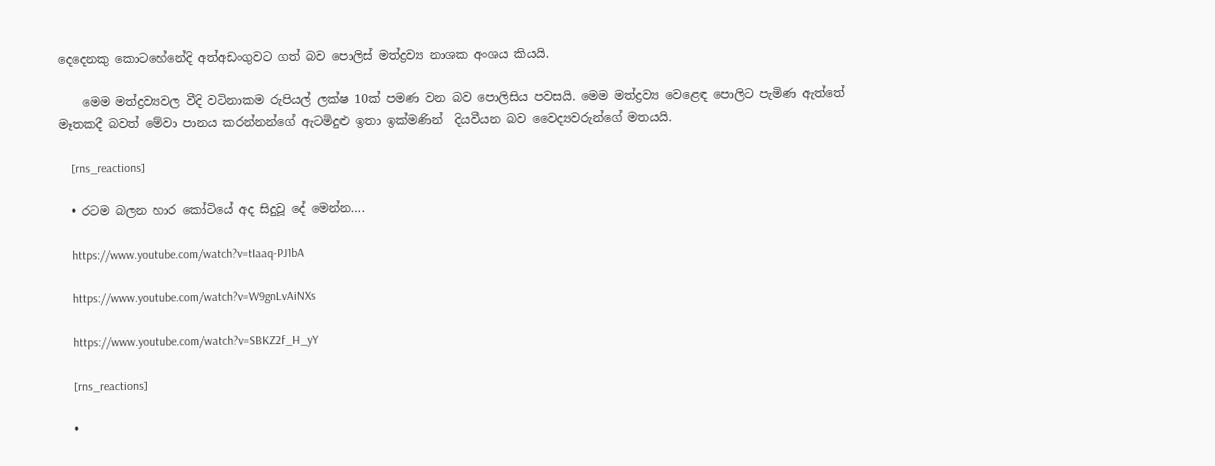දෙදෙනකු කොටහේනේදි අත්අඩංගුවට ගත් බව පොලිස් මත්ද්‍රව්‍ය නාශක අංශය කියයි.

    මෙම මත්ද්‍රව්‍යවල වීදි වටිනාකම රුපියල් ලක්ෂ 10ක් පමණ වන බව පොලිසිය පවසයි. මෙම මත්ද්‍රව්‍ය වෙළෙඳ පොලිට පැමිණ ඇත්තේ මෑතකදී බවත් මේවා පානය කරන්නන්ගේ ඇටමිදුළු ඉතා ඉක්මණින්  දියවීයන බව වෛද්‍යවරුන්ගේ මතයයි.

    [rns_reactions]

  • රටම බලන හාර කෝටියේ අද සිදුවූ දේ මෙන්න….

    https://www.youtube.com/watch?v=tIaaq-PJ1bA

    https://www.youtube.com/watch?v=W9gnLvAiNXs

    https://www.youtube.com/watch?v=SBKZ2f_H_yY

    [rns_reactions]

  •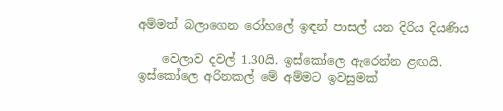අම්මත් බලාගෙන රෝහලේ ඉඳන් පාසල් යන දිරිය දියණිය

    වෙලාව දවල් 1.30යි. ඉස්කෝලෙ ඇරෙන්න ළඟයි. ඉස්කෝලෙ අරිනකල් මේ අම්මට ඉවසුමක්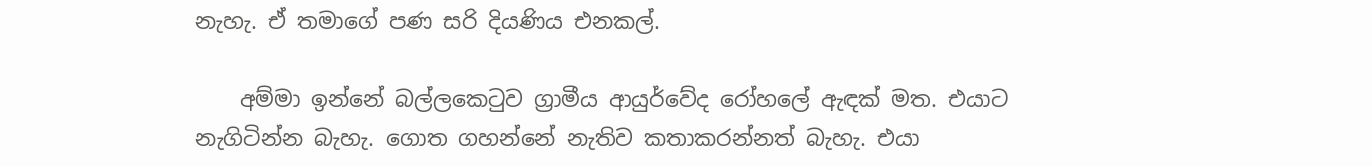නැහැ. ඒ තමාගේ පණ සරි දියණිය එනකල්.

    අම්මා ඉන්නේ බල්ලකෙටුව ග්‍රාමීය ආයුර්වේද රෝහලේ ඇඳක් මත. එයාට නැගිටින්න බැහැ. ගොත ගහන්නේ නැතිව කතාකරන්නත් බැහැ. එයා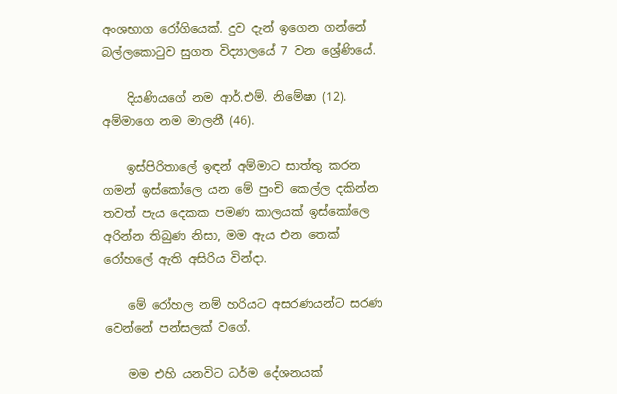අංශභාග රෝගියෙක්. දුව දැන් ඉගෙන ගන්නේ බල්ලකොටුව සුගත විද්‍යාලයේ 7 වන ශ්‍රේණියේ.

    දියණියගේ නම ආර්.එම්. නිමේෂා (12). අම්මාගෙ නම මාලනී (46).

    ඉස්පිරිතාලේ ඉඳන් අම්මාට සාත්තු කරන ගමන් ඉස්කෝලෙ යන මේ පුංචි කෙල්ල දකින්න තවත් පැය දෙකක පමණ කාලයක් ඉස්කෝලෙ අරින්න තිබුණ නිසා, මම ඇය එන තෙක් රෝහලේ ඇති අසිරිය වින්දා.

    මේ රෝහල නම් හරියට අසරණයන්ට සරණ වෙන්නේ පන්සලක් වගේ.

    මම එහි යනවිට ධර්ම දේශනයක්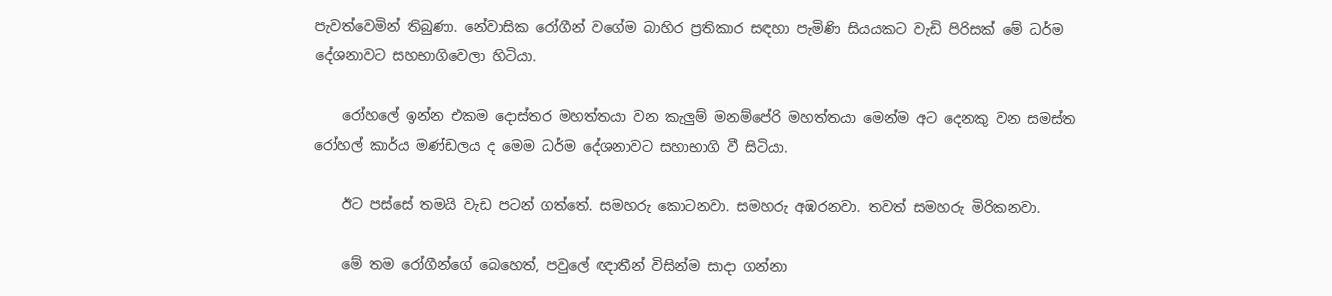පැවත්වෙමින් තිබුණා. නේවාසික රෝගීන් වගේම බාහිර ප්‍රතිකාර සඳහා පැමිණි සියයකට වැඩි පිරිසක් මේ ධර්ම දේශනාවට සහභාගිවෙලා හිටියා.

    රෝහලේ ඉන්න එකම දොස්තර මහත්තයා වන කැලුම් මනම්පේරි මහත්තයා මෙන්ම අට දෙනකු වන සමස්ත රෝහල් කාර්ය මණ්ඩලය ද මෙම ධර්ම දේශනාවට සහාභාගි වී සිටියා.

    ඊට පස්සේ තමයි වැඩ පටන් ගත්තේ. සමහරු කොටනවා. සමහරු අඹරනවා. තවත් සමහරු මිරිකනවා.

    මේ තම රෝගීන්ගේ බෙහෙත්, පවුලේ ඥාතීන් විසින්ම සාදා ගන්නා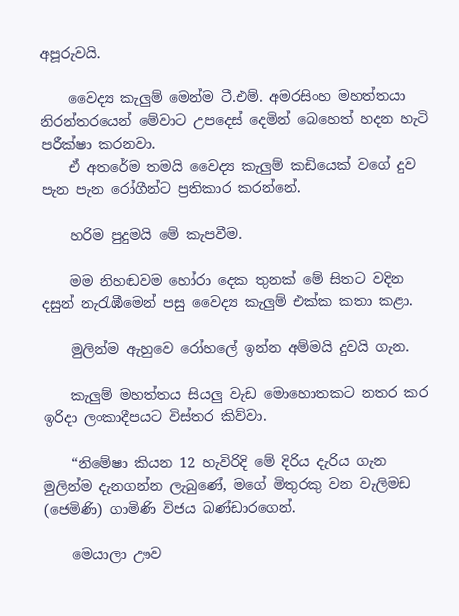අපූරුවයි.

    වෛද්‍ය කැලුම් මෙන්ම ටී.එම්. අමරසිංහ මහත්තයා නිරන්තරයෙන් මේවාට උපදෙස් දෙමින් බෙහෙත් හදන හැටි පරීක්ෂා කරනවා.
    ඒ අතරේම තමයි වෛද්‍ය කැලුම් කඩියෙක් වගේ දුව පැන පැන රෝගීන්ට ප්‍රතිකාර කරන්නේ.

    හරිම පුදුමයි මේ කැපවීම.

    මම නිහඬවම හෝරා දෙක තුනක් මේ සිතට වදින දසුන් නැරැඹීමෙන් පසු වෛද්‍ය කැලුම් එක්ක කතා කළා.

    මුලින්ම ඇහුවෙ රෝහලේ ඉන්න අම්මයි දුවයි ගැන.

    කැලුම් මහත්තය සියලු වැඩ මොහොතකට නතර කර ඉරිදා ලංකාදීපයට විස්තර කිව්වා.

    “නිමේෂා කියන 12 හැවිරිදි මේ දිරිය දැරිය ගැන මුලින්ම දැනගන්න ලැබුණේ, මගේ මිතුරකු වන වැලිමඩ (ජෙමිණි) ගාමිණි විජය බණ්ඩාරගෙන්.

    මෙයාලා ඌව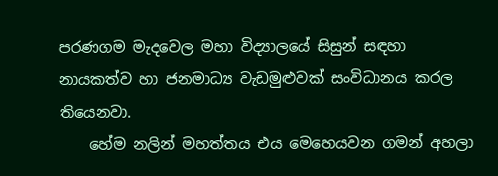පරණගම මැදවෙල මහා විද්‍යාලයේ සිසුන් සඳහා නායකත්ව හා ජනමාධ්‍ය වැඩමුළුවක් සංවිධානය කරල තියෙනවා.
    හේම නලින් මහත්තය එය මෙහෙයවන ගමන් අහලා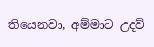තියෙනවා, අම්මාට උදව්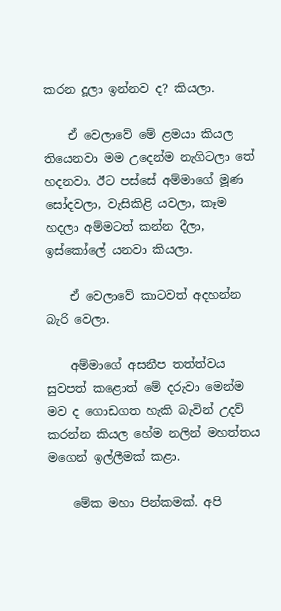කරන දූලා ඉන්නව ද? කියලා.

    ඒ වෙලාවේ මේ ළමයා කියල තියෙනවා මම උදෙන්ම නැගිටලා තේ හදනවා. ඊට පස්සේ අම්මාගේ මූණ සෝදවලා, වැසිකිළි යවලා, කෑම හදලා අම්මටත් කන්න දීලා, ඉස්කෝලේ යනවා කියලා.

    ඒ වෙලාවේ කාටවත් අදහන්න බැරි වෙලා.

    අම්මාගේ අසනීප තත්ත්වය සුවපත් කළොත් මේ දරුවා මෙන්ම මව ද ගොඩගත හැකි බැවින් උදව් කරන්න කියල හේම නලින් මහත්තය මගෙන් ඉල්ලීමක් කළා.

    මේක මහා පින්කමක්. අපි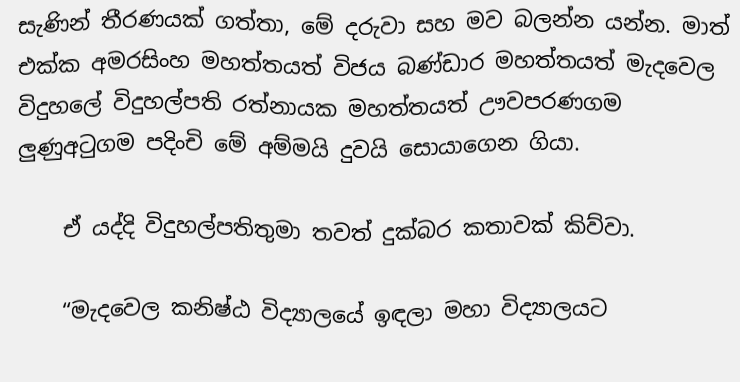සැණින් තීරණයක් ගත්තා, මේ දරුවා සහ මව බලන්න යන්න. මාත් එක්ක අමරසිංහ මහත්තයත් විජය බණ්ඩාර මහත්තයත් මැදවෙල විදුහලේ විදුහල්පති රත්නායක මහත්තයත් ඌවපරණගම ලුණුඅටුගම පදිංචි මේ අම්මයි දුවයි සොයාගෙන ගියා.

    ඒ යද්දි විදුහල්පතිතුමා තවත් දුක්බර කතාවක් කිව්වා.

    “මැදවෙල කනිෂ්ඨ විද්‍යාලයේ ඉඳලා මහා විද්‍යාලයට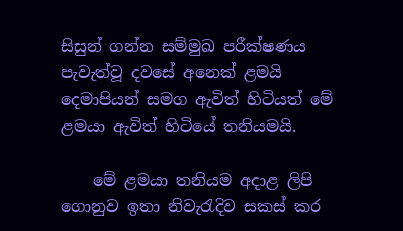සිසුන් ගන්න සම්මුඛ පරීක්ෂණය පැවැත්වූ දවසේ අනෙක් ළමයි දෙමාපියන් සමග ඇවිත් හිටියත් මේ ළමයා ඇවිත් හිටියේ තනියමයි.

    මේ ළමයා තනියම අදාළ ලිපි ගොනුව ඉතා නිවැරැදිව සකස් කර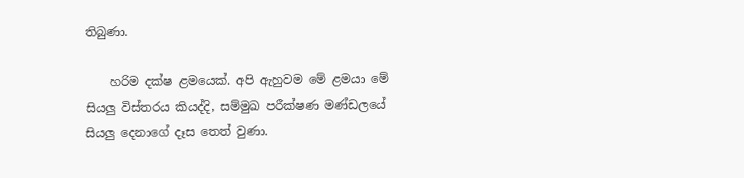තිබුණා.

    හරිම දක්ෂ ළමයෙක්. අපි ඇහුවම මේ ළමයා මේ සියලු විස්තරය කියද්දි, සම්මුඛ පරීක්ෂණ මණ්ඩලයේ සියලු දෙනාගේ දෑස තෙත් වුණා.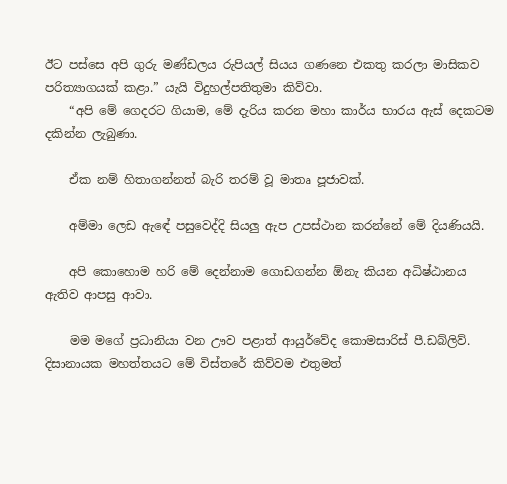ඊට පස්සෙ අපි ගුරු මණ්ඩලය රුපියල් සියය ගණනෙ එකතු කරලා මාසිකව පරිත්‍යාගයක් කළා.” යැයි විදුහල්පතිතුමා කිව්වා.
    “අපි මේ ගෙදරට ගියාම, මේ දැරිය කරන මහා කාර්ය භාරය ඇස් දෙකටම දකින්න ලැබුණා.

    ඒක නම් හිතාගන්නත් බැරි තරම් වූ මාතෘ පූජාවක්.

    අම්මා ලෙඩ ඇඳේ පසුවෙද්දි සියලු ඇප උපස්ථාන කරන්නේ මේ දියණියයි.

    අපි කොහොම හරි මේ දෙන්නාම ගොඩගන්න ඕනැ කියන අධිෂ්ඨානය ඇතිව ආපසු ආවා.

    මම මගේ ප්‍රධානියා වන ඌව පළාත් ආයුර්වේද කොමසාරිස් පී.ඩබ්ලිව්. දිසානායක මහත්තයට මේ විස්තරේ කිව්වම එතුමත්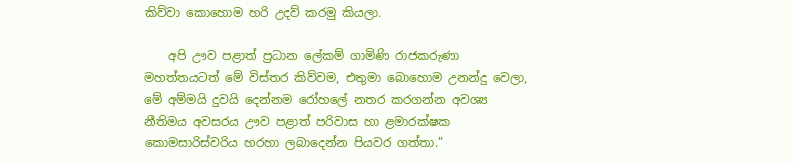කිව්වා කොහොම හරි උදව් කරමු කියලා.

    අපි ඌව පළාත් ප්‍රධාන ලේකම් ගාමිණි රාජකරුණා මහත්තයටත් මේ විස්තර කිව්වම, එතුමා බොහොම උනන්දු වෙලා, මේ අම්මයි දුවයි දෙන්නම රෝහලේ නතර කරගන්න අවශ්‍ය නීතිමය අවසරය ඌව පළාත් පරිවාස හා ළමාරක්ෂක කොමසාරිස්වරිය හරහා ලබාදෙන්න පියවර ගත්තා.”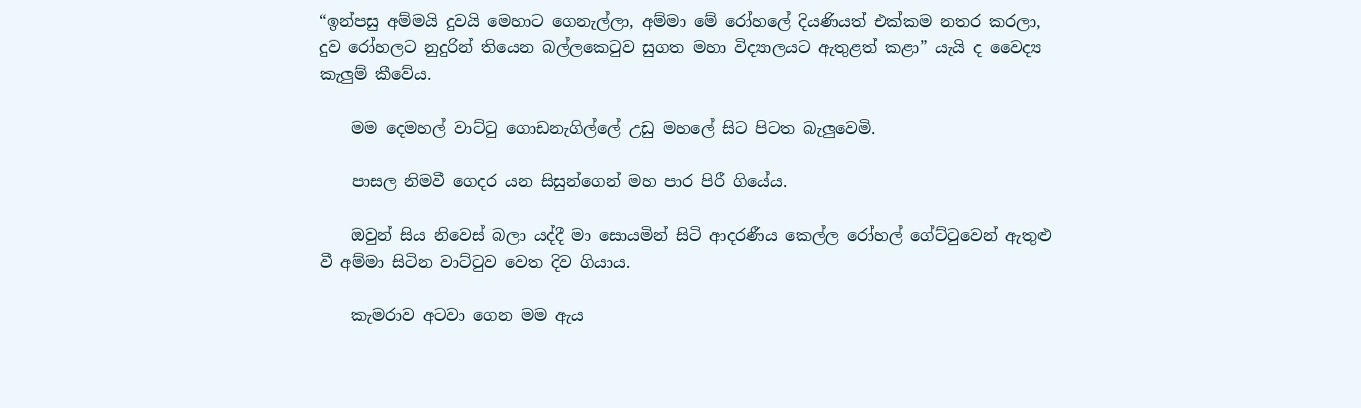“ඉන්පසු අම්මයි දුවයි මෙහාට ගෙනැල්ලා, අම්මා මේ රෝහලේ දියණියත් එක්කම නතර කරලා, දුව රෝහලට නුදුරින් තියෙන බල්ලකෙටුව සුගත මහා විද්‍යාලයට ඇතුළත් කළා” යැයි ද වෛද්‍ය කැලුම් කීවේය.

    මම දෙමහල් වාට්ටු ගොඩනැගිල්ලේ උඩු මහලේ සිට පිටත බැලුවෙමි.

    පාසල නිමවී ගෙදර යන සිසුන්ගෙන් මහ පාර පිරී ගියේය.

    ඔවුන් සිය නිවෙස් බලා යද්දී මා සොයමින් සිටි ආදරණීය කෙල්ල රෝහල් ගේට්ටුවෙන් ඇතුළු වී අම්මා සිටින වාට්ටුව වෙත දිව ගියාය.

    කැමරාව අටවා ගෙන මම ඇය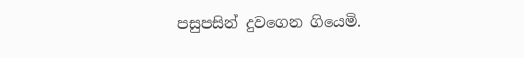පසුපසින් දුවගෙන ගියෙමි.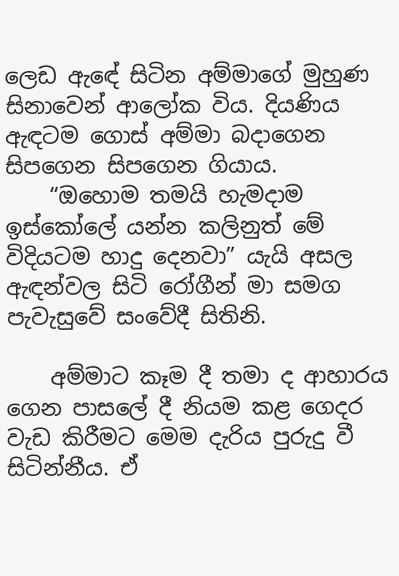ලෙඩ ඇඳේ සිටින අම්මාගේ මුහුණ සිනාවෙන් ආලෝක විය. දියණිය ඇඳටම ගොස් අම්මා බදාගෙන සිපගෙන සිපගෙන ගියාය.
    “ඔහොම තමයි හැමදාම ඉස්කෝලේ යන්න කලිනුත් මේ විදියටම හාදු දෙනවා” යැයි අසල ඇඳන්වල සිටි රෝගීන් මා සමග පැවැසුවේ සංවේදී සිතිනි.

    අම්මාට කෑම දී තමා ද ආහාරය ගෙන පාසලේ දී නියම කළ ගෙදර වැඩ කිරීමට මෙම දැරිය පුරුදු වී සිටින්නීය. ඒ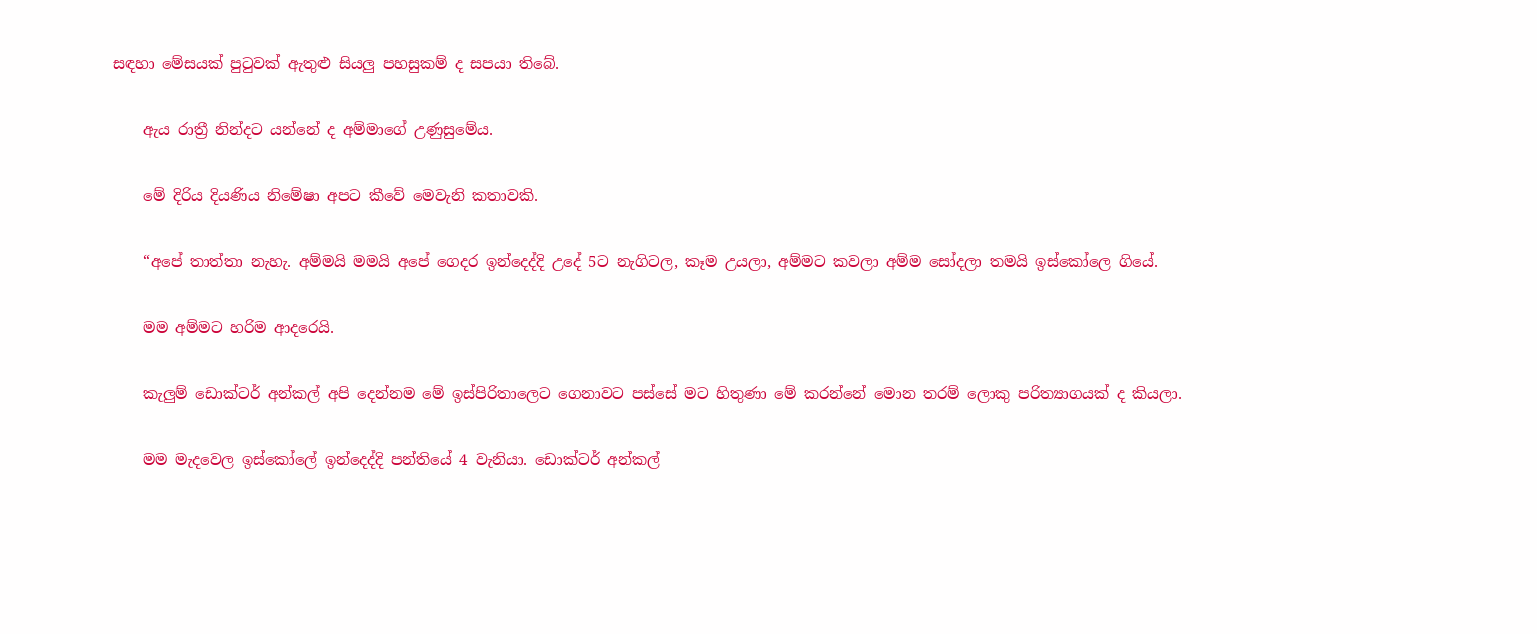සඳහා මේසයක් පුටුවක් ඇතුළු සියලු පහසුකම් ද සපයා තිබේ.

    ඇය රාත්‍රී නින්දට යන්නේ ද අම්මාගේ උණුසුමේය.

    මේ දිරිය දියණිය නිමේෂා අපට කීවේ මෙවැනි කතාවකි.

    “අපේ තාත්තා නැහැ. අම්මයි මමයි අපේ ගෙදර ඉන්දෙද්දි උදේ 5ට නැගිටල, කෑම උයලා, අම්මට කවලා අම්ම සෝදලා තමයි ඉස්කෝලෙ ගියේ.

    මම අම්මට හරිම ආදරෙයි.

    කැලුම් ඩොක්ටර් අන්කල් අපි දෙන්නම මේ ඉස්පිරිතාලෙට ගෙනාවට පස්සේ මට හිතුණා මේ කරන්නේ මොන තරම් ලොකු පරිත්‍යාගයක් ද කියලා.

    මම මැදවෙල ඉස්කෝලේ ඉන්දෙද්දි පන්තියේ 4 වැනියා. ඩොක්ටර් අන්කල්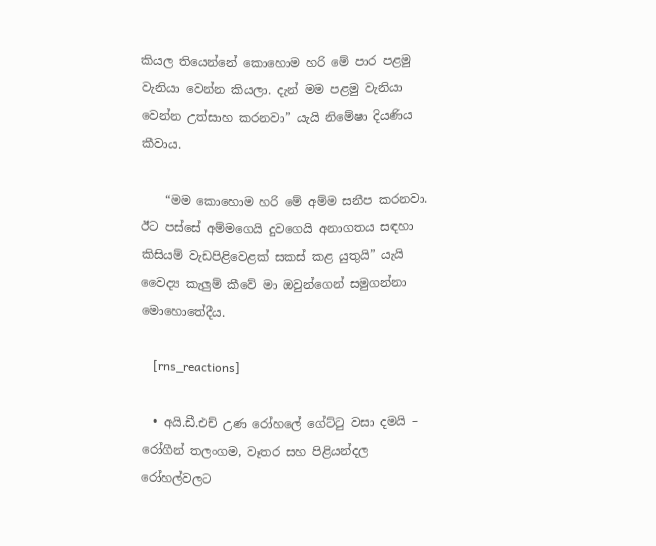කියල තියෙන්නේ කොහොම හරි මේ පාර පළමු වැනියා වෙන්න කියලා. දැන් මම පළමු වැනියා වෙන්න උත්සාහ කරනවා” යැයි නිමේෂා දියණිය කීවාය.

    “මම කොහොම හරි මේ අම්ම සනීප කරනවා. ඊට පස්සේ අම්මගෙයි දුවගෙයි අනාගතය සඳහා කිසියම් වැඩපිළිවෙළක් සකස් කළ යුතුයි” යැයි වෛද්‍ය කැලුම් කීවේ මා ඔවුන්ගෙන් සමුගන්නා මොහොතේදීය.

    [rns_reactions]

  • අයි.ඩී.එච් උණ රෝහලේ ගේට්ටු වසා දමයි – රෝගීන් තලංගම, වෑතර සහ පිළියන්දල රෝහල්වලට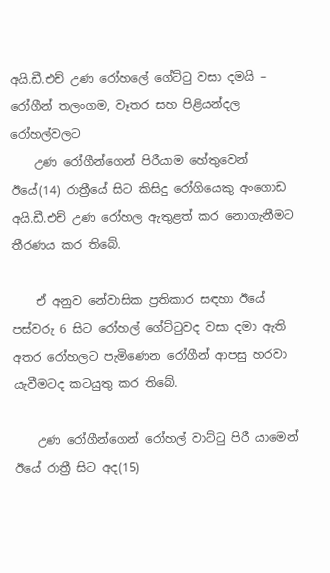අයි.ඩී.එච් උණ රෝහලේ ගේට්ටු වසා දමයි – රෝගීන් තලංගම, වෑතර සහ පිළියන්දල රෝහල්වලට
    උණ රෝගීන්ගෙන් පිරීයාම හේතුවෙන් ඊයේ(14) රාත්‍රීයේ සිට කිසිදු රෝගියෙකු අංගොඩ අයි.ඩී.එච් උණ රෝහල ඇතුළත් කර නොගැනීමට තීරණය කර තිබේ.

    ඒ අනුව නේවාසික ප්‍රතිකාර සඳහා ඊයේ පස්වරු 6 සිට රෝහල් ගේට්ටුවද වසා දමා ඇති අතර රෝහලට පැමිණෙන රෝගීන් ආපසු හරවා යැවීමටද කටයුතු කර තිබේ.

    උණ රෝගීන්ගෙන් රෝහල් වාට්ටු පිරී යාමෙන් ඊයේ රාත්‍රී සිට අද(15)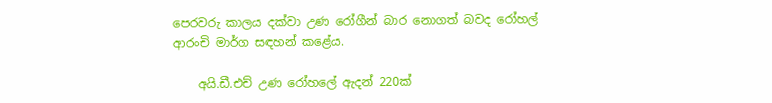පෙරවරු කාලය දක්වා උණ රෝගීන් බාර නොගත් බවද රෝහල් ආරංචි මාර්ග සඳහන් කළේය.

    අයි.ඩී.එච් උණ රෝහලේ ඇදන් 220ක්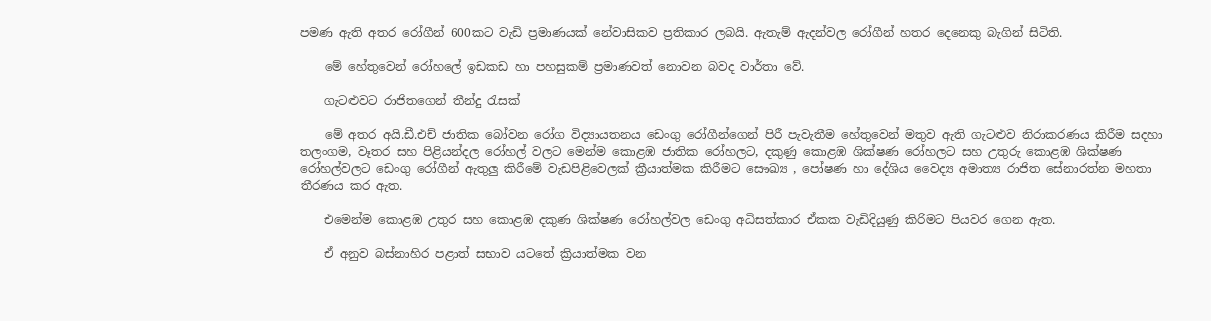පමණ ඇති අතර රෝගීන් 600කට වැඩි ප්‍රමාණයක් නේවාසිකව ප්‍රතිකාර ලබයි. ඇතැම් ඇදන්වල රෝගීන් හතර දෙනෙකු බැගින් සිටිති.

    මේ හේතුවෙන් රෝහලේ ඉඩකඩ හා පහසුකම් ප්‍රමාණවත් නොවන බවද වාර්තා වේ.

    ගැටළුවට රාජිතගෙන් තීන්දු රැසක්

    මේ අතර අයි.ඩී.එච් ජාතික බෝවන රෝග විද්‍යායතනය ඩෙංගු රෝගීන්ගෙන් පිරී පැවැතීම හේතුවෙන් මතුව ඇති ගැටළුව නිරාකරණය කිරීම සදහා තලංගම, වෑතර සහ පිළියන්දල රෝහල් වලට මෙන්ම කොළඹ ජාතික රෝහලට, දකුණු කොළඹ ශික්ෂණ රෝහලට සහ උතුරු කොළඹ ශික්ෂණ රෝහල්වලට ඩෙංගු රෝගීන් ඇතුලු කිරීමේ වැඩපිළිවෙලක් ක්‍රීයාත්මක කිරීමට සෞඛ්‍ය , පෝෂණ හා දේශිය වෛද්‍ය අමාත්‍ය රාජිත සේනාරත්න මහතා තීරණය කර ඇත.

    එමෙන්ම කොළඹ උතුර සහ කොළඹ දකුණ ශික්ෂණ රෝහල්වල ඩෙංගු අධිසත්කාර ඒකක වැඩිදියුණු කිරිමට පියවර ගෙන ඇත.

    ඒ අනුව බස්නාහිර පළාත් සභාව යටතේ ක්‍රියාත්මක වන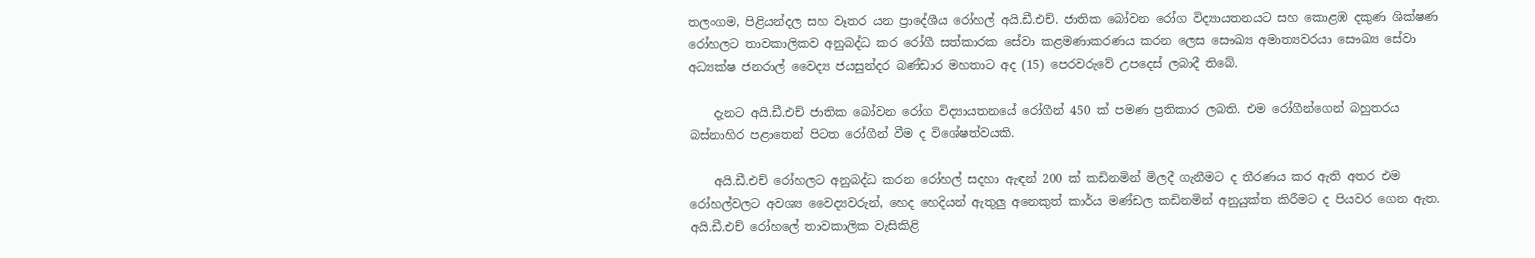තලංගම, පිළියන්දල සහ වෑතර යන ප්‍රාදේශීය රෝහල් අයි.ඩී.එච්. ජාතික බෝවන රෝග විද්‍යායතනයට සහ කොළඹ දකුණ ශික්ෂණ රෝහලට තාවකාලිකව අනුබද්ධ කර රෝගී සත්කාරක සේවා කළමණාකරණය කරන ලෙස සෞඛ්‍ය අමාත්‍යවරයා සෞඛ්‍ය සේවා අධ්‍යක්ෂ ජනරාල් වෛද්‍ය ජයසුන්දර බණ්ඩාර මහතාට අද (15) පෙරවරුවේ උපදෙස් ලබාදී තිබේ.

    දැනට අයි.ඩී.එච් ජාතික බෝවන රෝග විද්‍යායතනයේ රෝගීන් 450 ක් පමණ ප්‍රතිකාර ලබති. එම රෝගීන්ගෙන් බහුතරය බස්නාහිර පළාතෙන් පිටත රෝගීන් වීම ද විශේෂත්වයකි.

    අයි.ඩී.එච් රෝහලට අනුබද්ධ කරන රෝහල් සදහා ඇඳන් 200 ක් කඩිනමින් මිලදී ගැනීමට ද තීරණය කර ඇති අතර එම රෝහල්වලට අවශ්‍ය වෛද්‍යවරුන්, හෙද හෙදියන් ඇතුලු අනෙකුත් කාර්ය මණ්ඩල කඩිනමින් අනුයුක්ත කිරීමට ද පියවර ගෙන ඇත. අයි.ඩී.එච් රෝහලේ තාවකාලික වැසිකිළි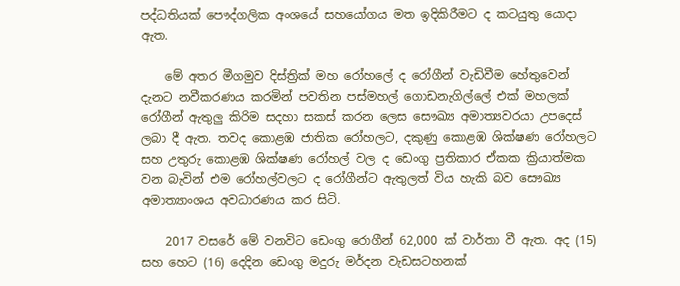පද්ධතියක් පෞද්ගලික අංශයේ සහයෝගය මත ඉදිකිරීමට ද කටයුතු යොදා ඇත.

    මේ අතර මීගමුව දිස්ත්‍රික් මහ රෝහලේ ද රෝගීන් වැඩිවීම හේතුවෙන් දැනට නවීකරණය කරමින් පවතින පස්මහල් ගොඩනැගිල්ලේ එක් මහලක් රෝගීන් ඇතුලු කිරිම සදහා සකස් කරන ලෙස සෞඛ්‍ය අමාත්‍යවරයා උපදෙස් ලබා දී ඇත. තවද කොළඹ ජාතික රෝහලට, දකුණු කොළඹ ශික්ෂණ රෝහලට සහ උතුරු කොළඹ ශික්ෂණ රෝහල් වල ද ඩෙංගු ප්‍රතිකාර ඒකක ක්‍රියාත්මක වන බැවින් එම රෝහල්වලට ද රෝගීන්ට ඇතුලත් විය හැකි බව සෞඛ්‍ය අමාත්‍යාංශය අවධාරණය කර සිටි.

    2017 වසරේ මේ වනවිට ඩෙංගු රොගීන් 62,000 ක් වාර්තා වී ඇත. අද (15) සහ හෙට (16) දෙදින ඩෙංගු මදුරු මර්දන වැඩසටහනක්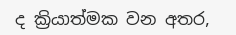ද ක්‍රියාත්මක වන අතර,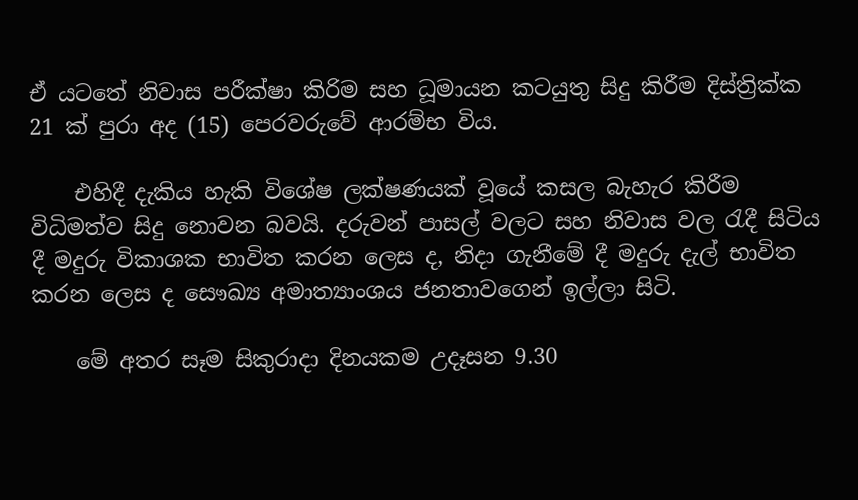ඒ යටතේ නිවාස පරීක්ෂා කිරිම සහ ධූමායන කටයුතු සිදු කිරීම දිස්ත්‍රික්ක 21 ක් පුරා අද (15) පෙරවරුවේ ආරම්භ විය.

    එහිදී දැකිය හැකි විශේෂ ලක්ෂණයක් වූයේ කසල බැහැර කිරීම විධිමත්ව සිදු නොවන බවයි. දරුවන් පාසල් වලට සහ නිවාස වල රැදී සිටිය දී මදුරු විකාශක භාවිත කරන ලෙස ද, නිදා ගැනීමේ දී මදුරු දැල් භාවිත කරන ලෙස ද සෞඛ්‍ය අමාත්‍යාංශය ජනතාවගෙන් ඉල්ලා සිටි.

    මේ අතර සෑම සිකුරාදා දිනයකම උදෑසන 9.30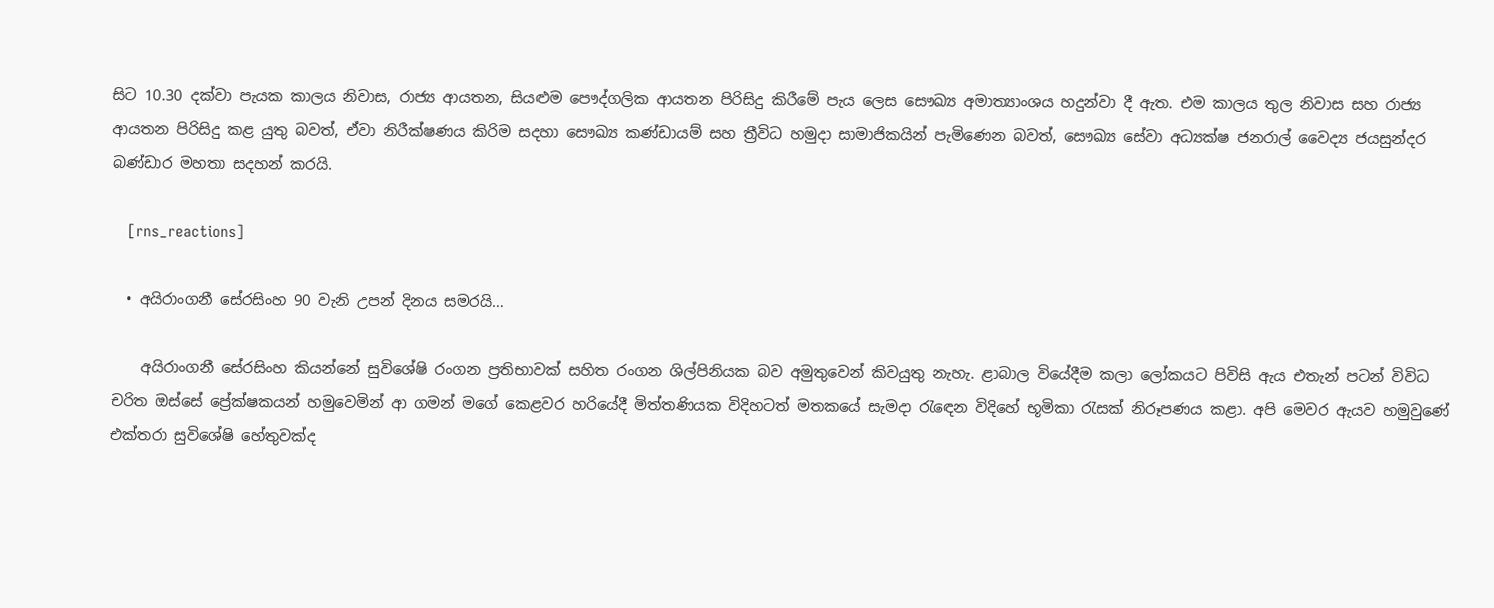සිට 10.30 දක්වා පැයක කාලය නිවාස, රාජ්‍ය ආයතන, සියළුම පෞද්ගලික ආයතන පිරිසිදු කිරීමේ පැය ලෙස සෞඛ්‍ය අමාත්‍යාංශය හදුන්වා දී ඇත. එම කාලය තුල නිවාස සහ රාජ්‍ය ආයතන පිරිසිදු කළ යුතු බවත්, ඒවා නිරීක්ෂණය කිරිම සදහා සෞඛ්‍ය කණ්ඩායම් සහ ත්‍රීවිධ හමුදා සාමාජිකයින් පැමිණෙන බවත්, සෞඛ්‍ය සේවා අධ්‍යක්ෂ ජනරාල් වෛද්‍ය ජයසුන්දර බණ්ඩාර මහතා සදහන් කරයි.

    [rns_reactions]

  • අයිරාංගනී සේරසිංහ 90 වැනි උපන් දිනය සමරයි…

    අයිරාංගනී සේරසිංහ කියන්නේ සුවිශේෂි රංගන ප්‍රතිභාවක් සහිත රංගන ශිල්පිනියක බව අමුතුවෙන් කිවයුතු නැහැ. ළාබාල වියේදීම කලා ලෝකයට පිවිසි ඇය එතැන් පටන් විවිධ චරිත ඔස්සේ ප්‍රේක්ෂකයන් හමුවෙමින් ආ ගමන් මගේ කෙළවර හරියේදී මිත්තණියක විදිහටත් මතකයේ සැමදා රැඳෙන විදිහේ භූමිකා රැසක් නිරූපණය කළා. අපි මෙවර ඇයව හමුවුණේ එක්තරා සුවිශේෂි හේතුවක්ද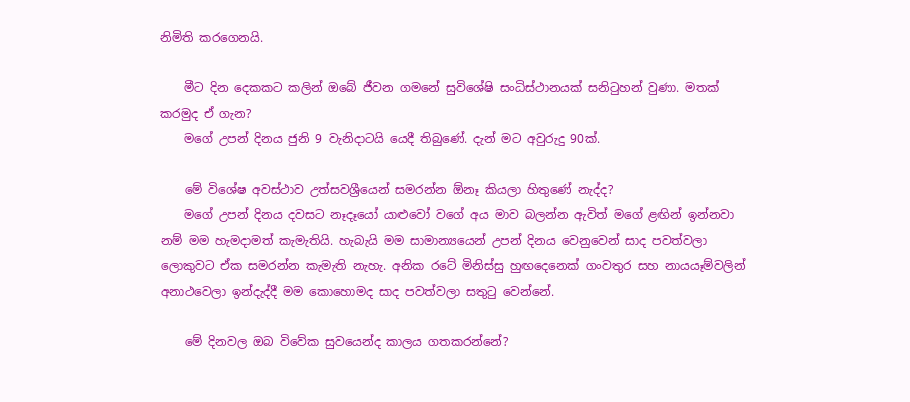නිමිති කරගෙනයි.

    මීට දින දෙකකට කලින් ඔබේ ජීවන ගමනේ සුවිශේෂි සංධිස්ථානයක් සනිටුහන් වුණා. මතක් කරමුද ඒ ගැන?
    මගේ උපන් දිනය ජුනි 9 වැනිදාටයි යෙදී තිබුණේ. දැන් මට අවුරුදු 90ක්.

    මේ විශේෂ අවස්ථාව උත්සවශ්‍රීයෙන් සමරන්න ඕනෑ කියලා හිතුණේ නැද්ද?
    මගේ උපන් දිනය දවසට නෑදෑයෝ යාළුවෝ වගේ අය මාව බලන්න ඇවිත් මගේ ළඟින් ඉන්නවා නම් මම හැමදාමත් කැමැතියි. හැබැයි මම සාමාන්‍යයෙන් උපන් දිනය වෙනුවෙන් සාද පවත්වලා ලොකුවට ඒක සමරන්න කැමැති නැහැ. අනික රටේ මිනිස්සු හුඟදෙනෙක් ගංවතුර සහ නායයෑම්වලින් අනාථවෙලා ඉන්දැද්දී මම කොහොමද සාද පවත්වලා සතුටු වෙන්නේ.

    මේ දිනවල ඔබ විවේක සුවයෙන්ද කාලය ගතකරන්නේ?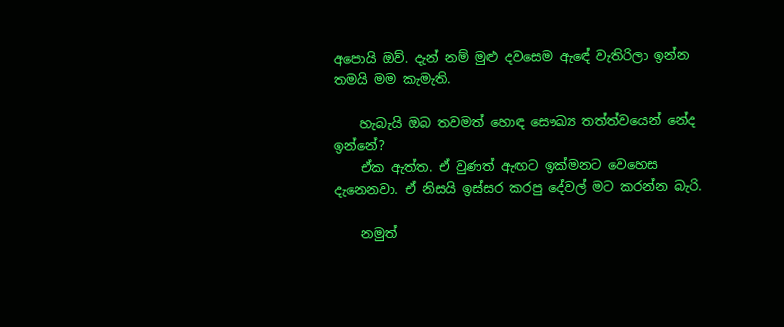අ‍පොයි ඔව්. දැන් නම් මුළු දවසෙම ඇඳේ වැතිරිලා ඉන්න තමයි මම කැමැති.

    හැබැයි ඔබ තවමත් හොඳ සෞඛ්‍ය තත්ත්වයෙන් නේද ඉන්නේ?
    ඒක ඇත්ත. ඒ වුණත් ඇඟට ඉක්මනට වෙහෙස දැනෙනවා. ඒ නිසයි ඉස්සර කරපු දේවල් මට කරන්න බැරි.

    නමුත්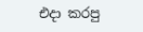එදා කරපු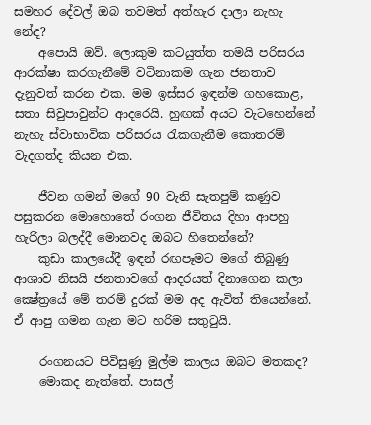සමහර දේවල් ඔබ තවමත් අත්හැර දාලා නැහැ නේද?
    අ‍පොයි ඔව්. ලොකුම කටයුත්ත තමයි පරිසරය ආරක්ෂා කරගැනීමේ වටිනාකම ගැන ජනතාව දැනුවත් කරන එක. මම ඉස්සර ඉඳන්ම ගහකොළ, සතා සිවුපාවුන්ට ආදරෙයි. හුඟක් අයට වැටහෙන්නේ නැහැ ස්වාභාවික පරිසරය රැකගැනීම කොතරම් වැදගත්ද කියන එක.

    ජීවන ගමන් මගේ 90 වැනි සැතපුම් කණුව පසුකරන මොහොතේ රංගන ජීවිතය දිහා ආපහු හැරිලා බලද්දී මොනවද ඔබට හිතෙන්නේ?
    කුඩා කාලයේදී ඉඳන් රඟපෑමට මගේ තිබුණු ආශාව නිසයි ජනතාවගේ ආදරයත් දිනාගෙන කලා ක්‍ෂේත්‍රයේ මේ තරම් දුරක් මම අද ඇවිත් තියෙන්නේ. ඒ ආපු ගමන ගැන මට හරිම සතුටුයි.

    රංගනයට පිවිසුණු මුල්ම කාලය ඔබට මතකද?
    මොකද නැත්තේ. පාසල්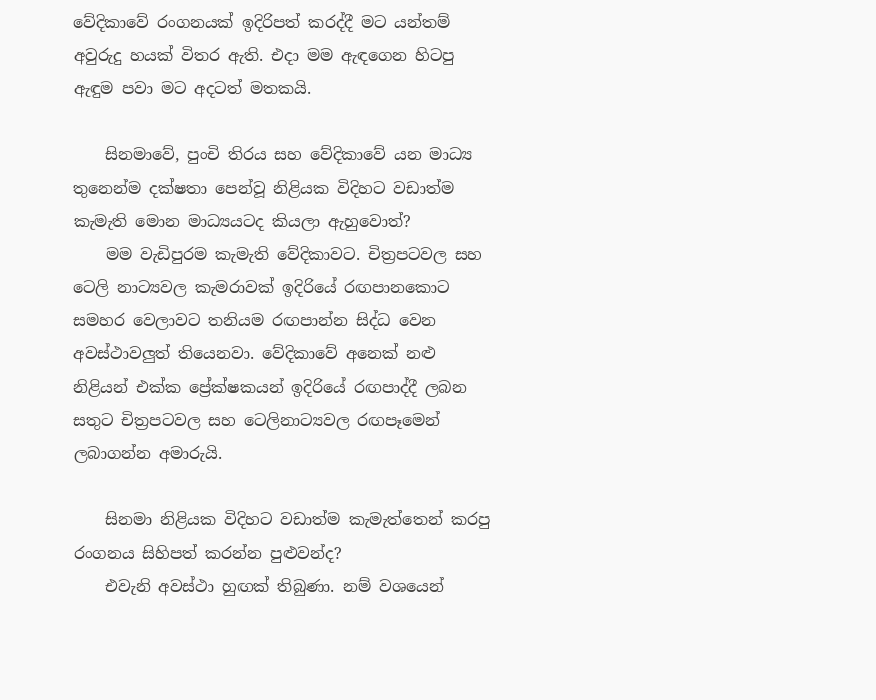වේදිකාවේ රංගනයක් ඉදිරිපත් කරද්දී මට යන්තම් අවුරුදු හයක් විතර ඇති. එදා මම ඇඳගෙන හිටපු ඇඳුම පවා මට අදටත් මතකයි.

    සිනමාවේ, පුංචි තිරය සහ වේදිකාවේ යන මාධ්‍ය තුනෙන්ම දක්ෂතා පෙන්වූ නිළියක විදිහට වඩාත්ම කැමැති මොන මාධ්‍යයටද කියලා ඇහුවොත්?
    මම වැඩිපුරම කැමැති වේදිකාවට. චිත්‍රපටවල සහ ටෙලි නාට්‍යවල කැමරාවක් ඉදිරියේ රඟපානකොට සමහර වෙලාවට තනියම රඟපාන්න සිද්ධ වෙන අවස්ථාවලුත් තියෙනවා. වේදිකාවේ අනෙක් නළු නිළියන් එක්ක ප්‍රේක්ෂකයන් ඉදිරියේ රඟපාද්දී ලබන සතුට චිත්‍රපටවල සහ ටෙලිනාට්‍යවල රඟපෑමෙන් ලබාගන්න අමාරුයි.

    සිනමා නිළියක විදිහට වඩාත්ම කැමැත්තෙන් කරපු රංගනය සිහිපත් කරන්න පුළුවන්ද?
    එවැනි අවස්ථා හුඟක් තිබුණා. නම් වශයෙන්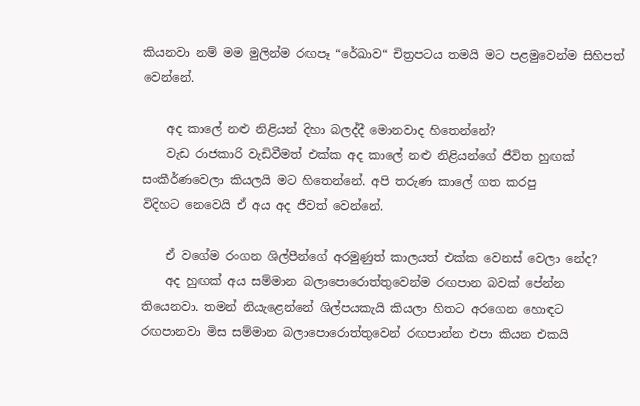කියනවා නම් මම මුලින්ම රඟපෑ “රේඛාව“ චිත්‍රපටය තමයි මට පළමුවෙන්ම සිහිපත් වෙන්නේ.

    අද කා‍ලේ නළු නිළියන් දිහා බලද්දී මොනවාද හිතෙන්නේ?
    වැඩ රාජකාරි වැඩිවීමත් එක්ක අද කා‍ලේ නළු නිළියන්ගේ ජීවිත හුඟක් සංකීර්ණවෙලා කියලයි මට හිතෙන්නේ. අපි තරුණ කා‍ලේ ගත කරපු විදිහට ‍නෙවෙයි ඒ අය අද ජීවත් වෙන්නේ.

    ඒ වගේම රංගන ශිල්පීන්ගේ අරමුණුත් කාලයත් එක්ක වෙනස් වෙලා නේද?
    අද හුඟක් අය සම්මාන බලා‍පොරොත්තුවෙන්ම රඟපාන බවක් පේන්න තියෙනවා. තමන් නියැළෙන්නේ ශිල්පයකැයි කියලා හිතට අරගෙන හොඳට රඟපානවා මිස සම්මාන බලා‍පොරොත්තුවෙන් රඟපාන්න එපා කියන එකයි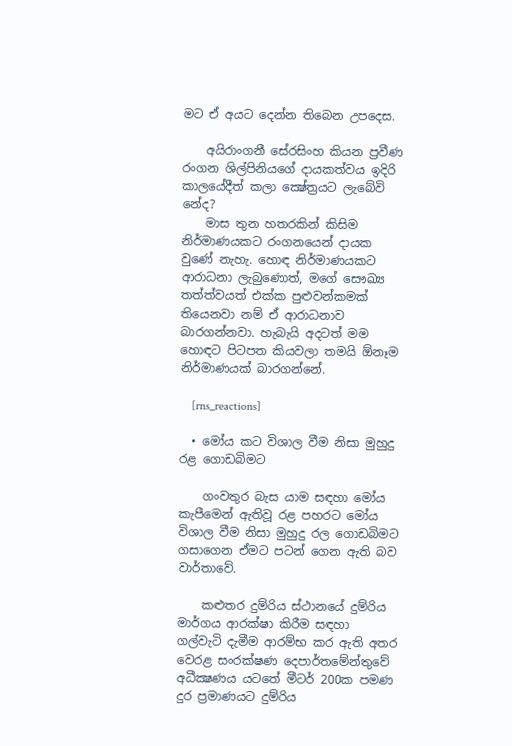මට ඒ අයට දෙන්න තිබෙන උපදෙස.

    අයිරාංගනී සේරසිංහ කියන ප්‍රවීණ රංගන ශිල්පිනියගේ දායකත්වය ඉදිරි කාලයේදීත් කලා ක්‍ෂේත්‍රයට ලැබේවි නේද?
    මාස තුන හතරකින් කිසිම නිර්මාණයකට රංගනයෙන් දායක වුණේ නැහැ. හොඳ නිර්මාණයකට ආරාධනා ලැබුණොත්, මගේ සෞඛ්‍ය තත්ත්වයත් එක්ක පුළුවන්කමක් තියෙනවා නම් ඒ ආරාධනාව බාරගන්නවා. හැබැයි අදටත් මම හොඳට පිටපත කියවලා තමයි ඕනෑම නිර්මාණයක් බාරගන්නේ.

    [rns_reactions]

  • මෝය කට විශාල වීම නිසා මුහුදු රළ ගොඩබිමට

    ගංවතුර බැස යාම සඳහා මෝය කැපීමෙන් ඇතිවූ රළ පහරට මෝය විශාල වීම නිසා මුහුදු රල ගොඩබිමට ගසාගෙන ඒමට පටන් ගෙන ඇති බව වාර්තාවේ.

    කළුතර දුම්රිය ස්ථානයේ දුම්රිය මාර්ගය ආරක්ෂා කිරීම සඳහා ගල්වැටි දැමීම ආරම්භ කර ඇති අතර වෙරළ සංරක්ෂණ දෙපාර්තමේන්තුවේ අධීක්‍ෂණය යටතේ මීටර් 200ක පමණ දුර ප්‍රමාණයට දුම්රිය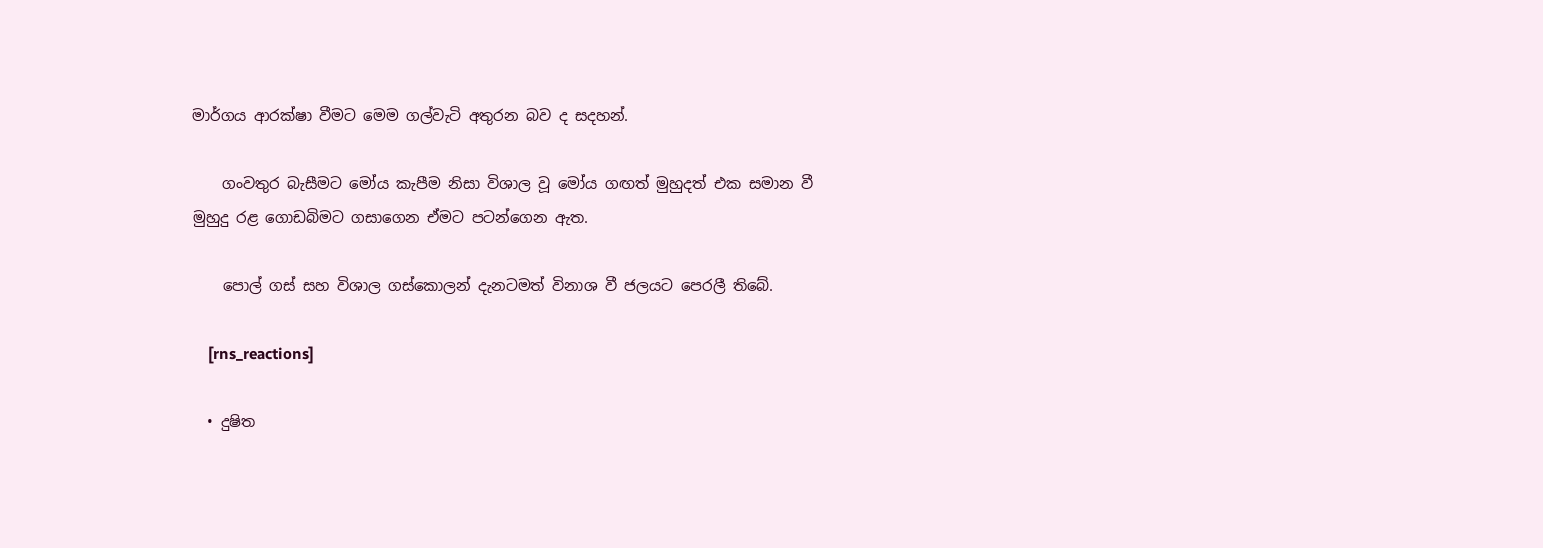මාර්ගය ආරක්ෂා වීමට මෙම ගල්වැටි අතුරන බව ද සදහන්.

    ගංවතුර බැසීමට මෝය කැපීම නිසා විශාල වූ මෝය ගඟත් මුහුදත් එක සමාන වී මුහුදු රළ ගොඩබිමට ගසාගෙන ඒමට පටන්ගෙන ඇත.

    පොල් ගස් සහ විශාල ගස්කොලන් දැනටමත් විනාශ වී ජලයට පෙරලී තිබේ.

    [rns_reactions]

  • දුෂිත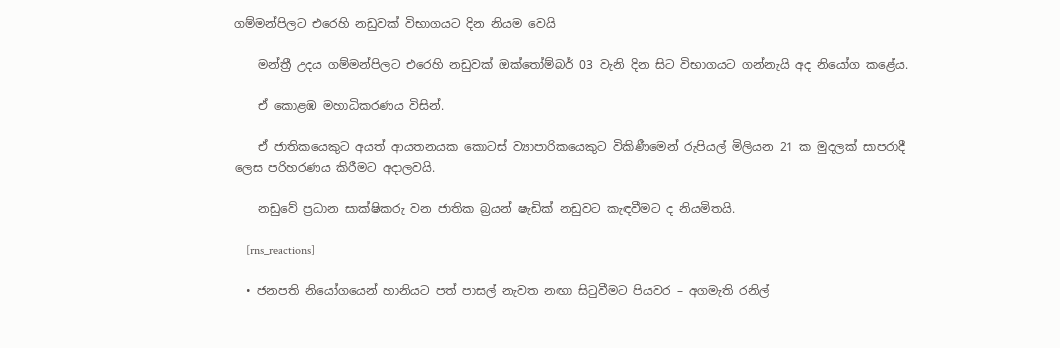ගම්මන්පිලට එරෙහි නඩුවක් විභාගයට දින නියම වෙයි

    මන්ත්‍රී උදය ගම්මන්පිලට එරෙහි නඩුවක් ඔක්තෝම්බර් 03 වැනි දින සිට විභාගයට ගන්නැයි අද නියෝග කළේය.

    ඒ කොළඹ මහාධිකරණය විසින්.

    ඒ ජාතිකයෙකුට අයත් ආයතනයක කොටස් ව්‍යාපාරිකයෙකුට විකිණීමෙන් රුපියල් මිලියන 21 ක මුදලක් සාපරාදී ලෙස පරිහරණය කිරීමට අදාලවයි.

    නඩුවේ ප්‍රධාන සාක්ෂිකරු වන ජාතික බ්‍රයන් ෂැඩික් නඩුවට කැඳවීමට ද නියමිතයි.

    [rns_reactions]

  • ජනපති නියෝගයෙන් හානියට පත් පාසල් නැවත නඟා සිටුවීමට පියවර – අගමැති රනිල්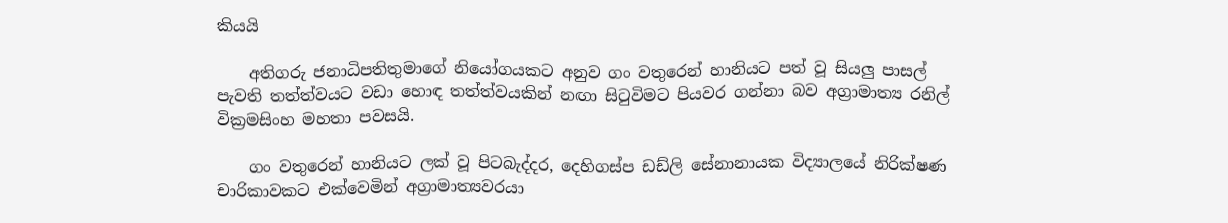කියයි

    අතිගරු ජනාධිපතිතුමාගේ නියෝගයකට අනුව ගං වතුරෙන් හානියට පත් වූ සියලු පාසල් පැවති තත්ත්වයට වඩා හොඳ තත්ත්වයකින් නඟා සිටුවිමට පියවර ගන්නා බව අග්‍රාමාත්‍ය රනිල් වික්‍රමසිංහ මහතා පවසයි.

    ගං වතුරෙන් හානියට ලක් වූ පිටබැද්දර, දෙහිගස්ප ඩඩ්ලි සේනානායක විද්‍යාලයේ නිරික්ෂණ චාරිකාවකට එක්වෙමින් අග්‍රාමාත්‍යවරයා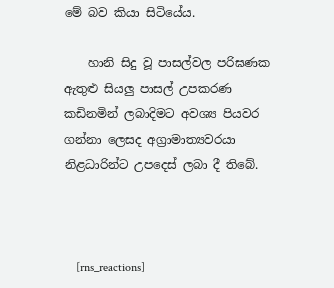මේ බව කියා සිටියේය.

    හානි සිදු වූ පාසල්වල පරිඝණක ඇතුළු සියලු පාසල් උපකරණ කඩිනමින් ලබාදිමට අවශ්‍ය පියවර ගන්නා ලෙසද අග්‍රාමාත්‍යවරයා නිළධාරින්ට උපදෙස් ලබා දී තිබේ.



    [rns_reactions]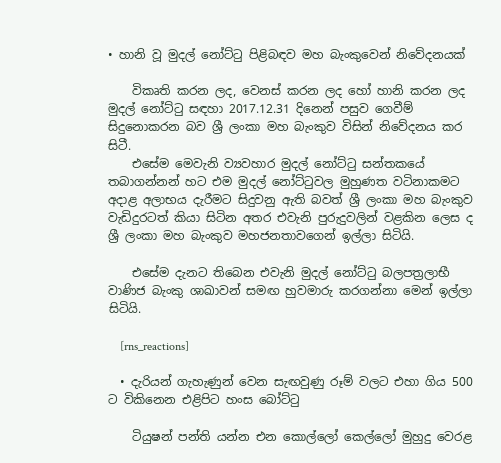• හානි වූ මුදල් නෝට්ටු පිළිබඳව මහ බැංකුවෙන් නිවේදනයක්

    විකෘති කරන ලද, වෙනස් කරන ලද හෝ හානි කරන ලද මුදල් නෝට්ටු සඳහා 2017.12.31 දිනෙන් පසුව ගෙවීම් සිදුනොකරන බව ශ්‍රී ලංකා මහ බැංකුව විසින් නිවේදනය කර සිටී.
    එසේම මෙවැනි ව්‍යවහාර මුදල් නෝට්ටු සන්තකයේ තබාගන්නන් හට එම මුදල් නෝට්ටුවල මුහුණත වටිනාකමට අදාළ අලාභය දැරීමට සිදුවනු ඇති බවත් ශ්‍රී ලංකා මහ බැංකුව වැඩිදුරටත් කියා සිටින අතර එවැනි පුරුදුවලින් වළකින ලෙස ද ශ්‍රී ලංකා මහ බැංකුව මහජනතාවගෙන් ඉල්ලා සිටියි.

    එසේම දැනට තිබෙන එවැනි මුදල් නෝට්ටු බලපත්‍රලාභී වාණිජ බැංකු ශාඛාවන් සමඟ හුවමාරු කරගන්නා මෙන් ඉල්ලා සිටියි.

    [rns_reactions]

  • දැරියන් ගැහැණුන් වෙන සැඟවුණු රූම් වලට එහා ගිය 500 ට විකිනෙන එළිපිට හංස බෝට්ටු

    ටියුෂන් පන්ති යන්න එන කොල්ලෝ කෙල්ලෝ මුහුදු වෙරළ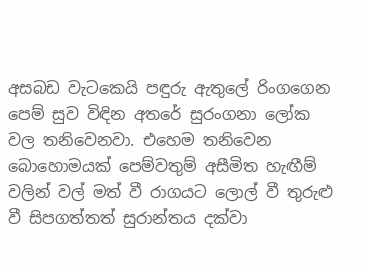අසබඩ වැටකෙයි පඳුරු ඇතුලේ රිංගගෙන පෙම් සුව විඳින අතරේ සුරංගනා ලෝක වල තනිවෙනවා. එහෙම තනිවෙන බොහොමයක් පෙම්වතුම් අසීමිත හැඟීම් වලින් වල් මත් වී රාගයට ලොල් වී තුරුළු වී සිපගත්තත් සුරාන්තය දක්වා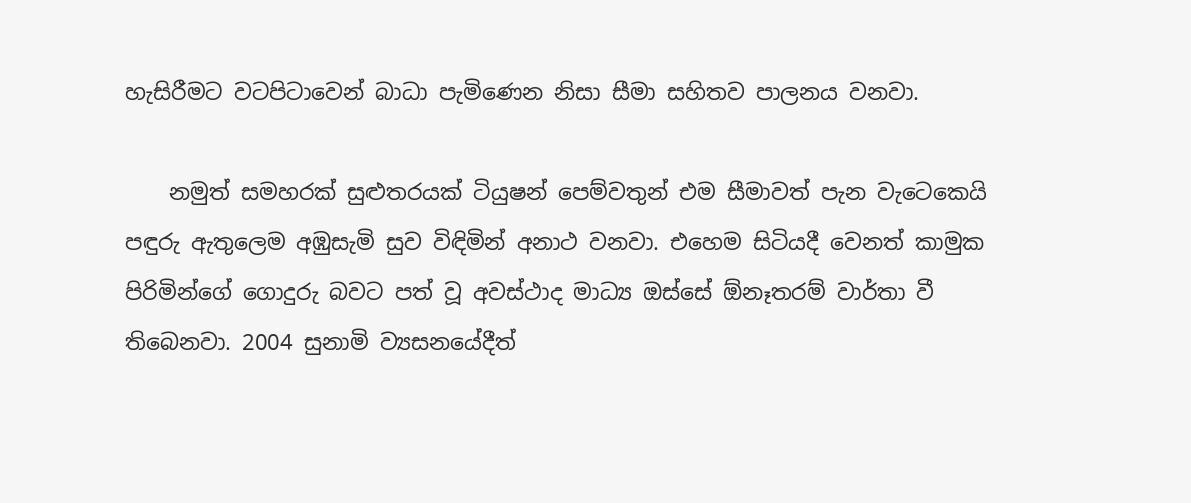හැසිරීමට වටපිටාවෙන් බාධා පැමිණෙන නිසා සීමා සහිතව පාලනය වනවා.

    නමුත් සමහරක් සුළුතරයක් ටියුෂන් පෙම්වතුන් එම සීමාවත් පැන වැටෙකෙයි පඳුරු ඇතුලෙම අඹුසැමි සුව විඳිමින් අනාථ වනවා. එහෙම සිටියදී වෙනත් කාමුක පිරිමින්ගේ ගොදුරු බවට පත් වූ අවස්ථාද මාධ්‍ය ඔස්සේ ඕනෑතරම් වාර්තා වී තිබෙනවා. 2004 සුනාමි ව්‍යසනයේදීත්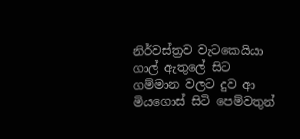නිර්වස්ත්‍රව වැටකෙයියා ගාල් ඇතුලේ සිට ගම්මාන වලට දුව ආ මියගොස් සිටි පෙම්වතුන්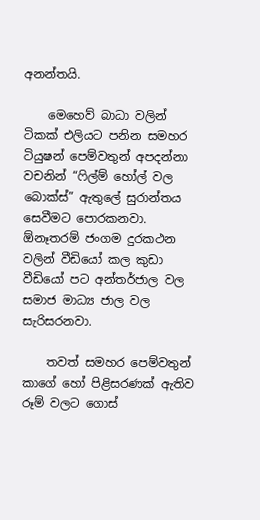අනන්තයි.

    මෙහෙව් බාධා වලින් ටිකක් එලියට පනින සමහර ටියුෂන් පෙම්වතුන් අපදන්නා වචනින් “ෆිල්ම් හෝල් වල බොක්ස්” ඇතුලේ සුරාන්තය සෙවීමට පොරකනවා. ඕනෑතරම් ජංගම දුරකථන වලින් වීඩියෝ කල කුඩා වීඩියෝ පට අන්තර්ජාල වල සමාජ මාධ්‍ය ජාල වල සැරිසරනවා.

    තවත් සමහර පෙම්වතුන් කාගේ හෝ පිළිසරණක් ඇතිව රූම් වලට ගොස්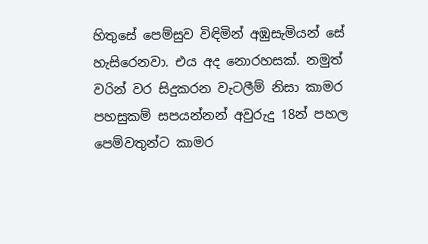හිතුසේ පෙම්සුව විඳිමින් අඹුසැමියන් සේ හැසිරෙනවා. එය අද නොරහසක්. නමුත් වරින් වර සිදුකරන වැටලීම් නිසා කාමර පහසුකම් සපයන්නන් අවුරුදු 18න් පහල පෙම්වතුන්ට කාමර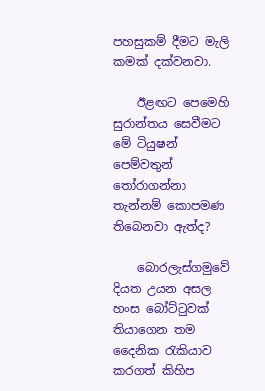පහසුකම් දීමට මැලි කමක් දක්වනවා.

    ඊළඟට පෙමෙහි සුරාන්තය සෙවීමට මේ ටියුෂන් පෙම්වතුන් තෝරාගන්නා තැන්නම් කොපමණ තිබෙනවා ඇත්ද?

    බොරලැස්ගමුවේ දියත උයන අසල හංස බෝට්ටුවක් තියාගෙන තම දෛනික රැකියාව කරගත් කිහිප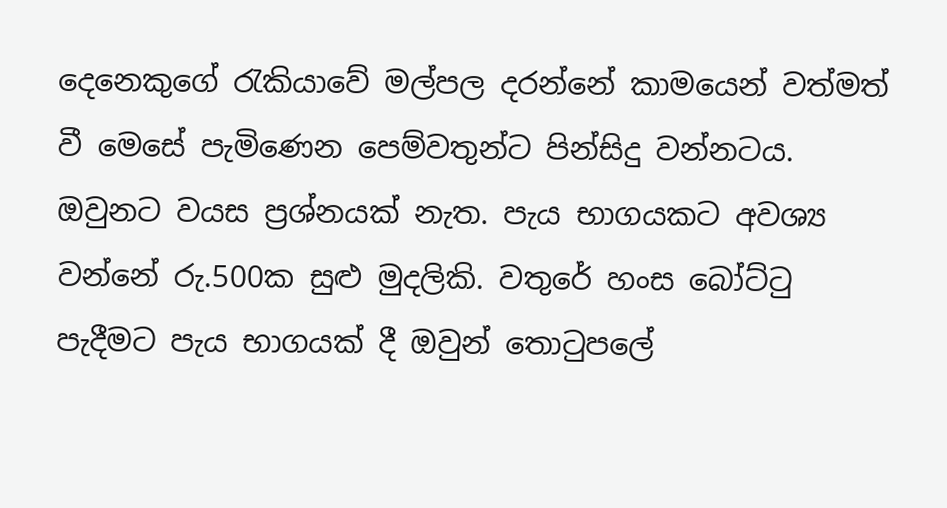දෙනෙකුගේ රැකියාවේ මල්පල දරන්නේ කාමයෙන් වත්මත් වී මෙසේ පැමිණෙන පෙම්වතුන්ට පින්සිදු වන්නටය. ඔවුනට වයස ප්‍රශ්නයක් නැත. පැය භාගයකට අවශ්‍ය වන්නේ රු.500ක සුළු මුදලිකි. වතුරේ හංස බෝට්ටු පැදීමට පැය භාගයක් දී ඔවුන් තොටුපලේ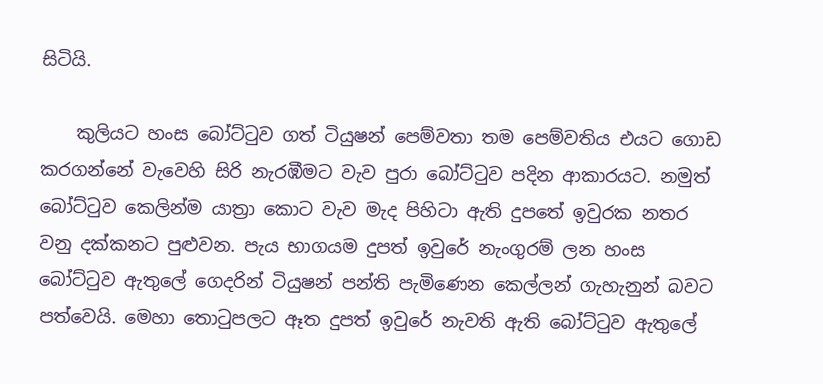සිටියි.

    කුලියට හංස බෝට්ටුව ගත් ටියුෂන් පෙම්වතා තම පෙම්වතිය එයට ගොඩ කරගන්නේ වැවෙහි සිරි නැරඹීමට වැව පුරා බෝට්ටුව පදින ආකාරයට. නමුත් බෝට්ටුව කෙලින්ම යාත්‍රා කොට වැව මැද පිහිටා ඇති දුපතේ ඉවුරක නතර වනු දක්කනට පුළුවන. පැය භාගයම දුපත් ඉවුරේ නැංගුරම් ලන හංස බෝට්ටුව ඇතුලේ ගෙදරින් ටියුෂන් පන්ති පැමිණෙන කෙල්ලන් ගැහැනුන් බවට පත්වෙයි. මෙහා තොටුපලට ඈත දුපත් ඉවුරේ නැවති ඇති බෝට්ටුව ඇතුලේ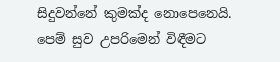සිදුවන්නේ කුමක්ද නොපෙනෙයි. පෙම් සුව උපරිමෙන් විඳීමට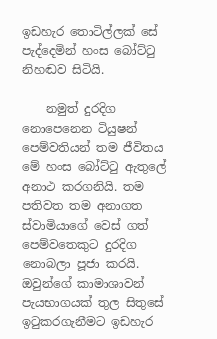ඉඩහැර තොටිල්ලක් සේ පැද්දෙමින් හංස බෝට්ටු නිහඬව සිටියි.

    නමුත් දුරදිග නොපෙනෙන ටියුෂන් පෙම්වතියන් තම ජීවිතය මේ හංස බෝට්ටු ඇතුලේ අනාථ කරගනියි. තම පතිවත තම අනාගත ස්වාමියාගේ වෙස් ගත් පෙම්වතෙකුට දුරදිග නොබලා පූජා කරයි. ඔවුන්ගේ කාමාශාවන් පැයභාගයක් තුල සිතුසේ ඉටුකරගැනීමට ඉඩහැර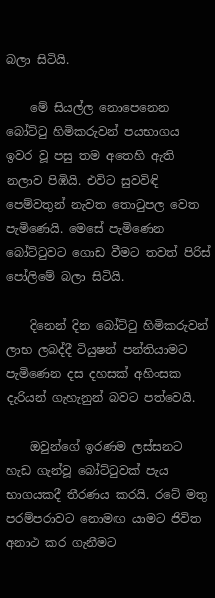බලා සිටියි.

    මේ සියල්ල නොපෙනෙන බෝට්ටු හිමිකරුවන් පයභාගය ඉවර වූ පසු තම අතෙහි ඇති නලාව පිඹියි. එවිට සුවවිඳි පෙම්වතුන් නැවත තොටුපල වෙත පැමිණෙයි. මෙසේ පැමිණෙන බෝට්ටුවට ගොඩ වීමට තවත් පිරිස් පෝලිමේ බලා සිටියි.

    දිනෙන් දින බෝට්ටු හිමිකරුවන් ලාභ ලබද්දී ටියුෂන් පන්තියාමට පැමිණෙන දස දහසක් අහිංසක දැරියන් ගැහැනුන් බවට පත්වෙයි.

    ඔවුන්ගේ ඉරණම ලස්සනට හැඩ ගැන්වූ බෝට්ටුවක් පැය භාගයකදී තීරණය කරයි. රටේ මතු පරම්පරාවට නොමඟ යාමට ජිවිත අනාථ කර ගැනීමට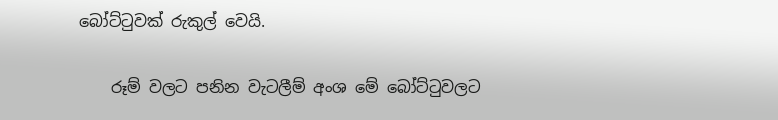බෝට්ටුවක් රුකුල් වෙයි.

    රූම් වලට පනින වැටලීම් අංශ මේ බෝට්ටුවලට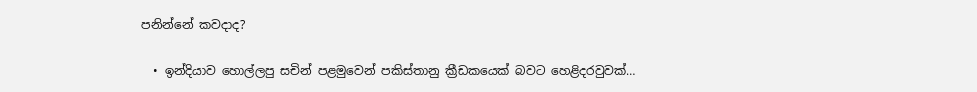පනින්නේ කවදාද?

  • ඉන්දියාව හොල්ලපු සචින් පළමුවෙන් පකිස්තානු ක්‍රීඩකයෙක් බවට හෙළිදරවුවක්…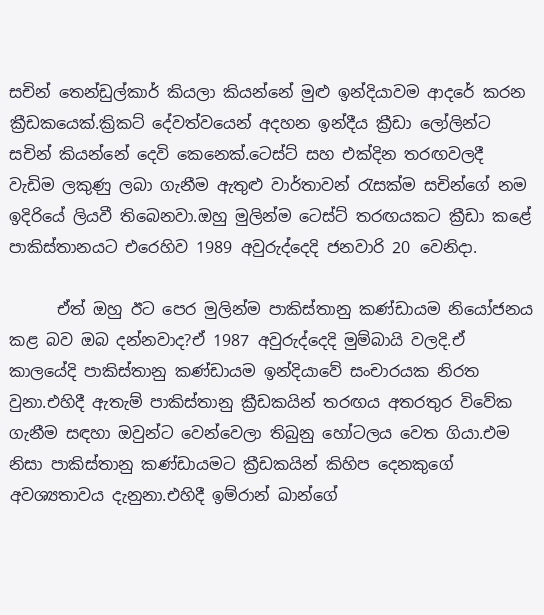සචින් තෙන්ඩුල්කාර් කියලා කියන්නේ මුළු ඉන්දියාවම ආදරේ කරන ක්‍රීඩකයෙක්.ක්‍රිකට් දේවත්වයෙන් අදහන ඉන්දීය ක්‍රීඩා ලෝලින්ට සචින් කියන්නේ දෙවි කෙනෙක්.ටෙස්ට් සහ එක්දින තරඟවලදී වැඩිම ලකුණු ලබා ගැනීම ඇතුළු වාර්තාවන් රැසක්ම සචින්ගේ නම ඉදිරියේ ලියවී තිබෙනවා.ඔහු මුලින්ම ටෙස්ට් තරඟයකට ක්‍රීඩා කළේ පාකිස්තානයට එරෙහිව 1989 අවුරුද්දෙදි ජනවාරි 20 වෙනිදා.

      ඒත් ඔහු ඊට පෙර මුලින්ම පාකිස්තානු කණ්ඩායම නියෝජනය කළ බව ඔබ දන්නවාද?ඒ 1987 අවුරුද්දෙදි මුම්බායි වලදි.ඒ කාලයේදි පාකිස්තානු කණ්ඩායම ඉන්දියාවේ සංචාරයක නිරත වුනා.එහිදී ඇතැම් පාකිස්තානු ක්‍රීඩකයින් තරඟය අතරතුර විවේක ගැනීම සඳහා ඔවුන්ට වෙන්වෙලා තිබුනු හෝටලය වෙත ගියා.එම නිසා පාකිස්තානු කණ්ඩායමට ක්‍රීඩකයින් කිහිප දෙනකුගේ අවශ්‍යතාවය දැනුනා.එහිදී ඉම්රාන් ඛාන්ගේ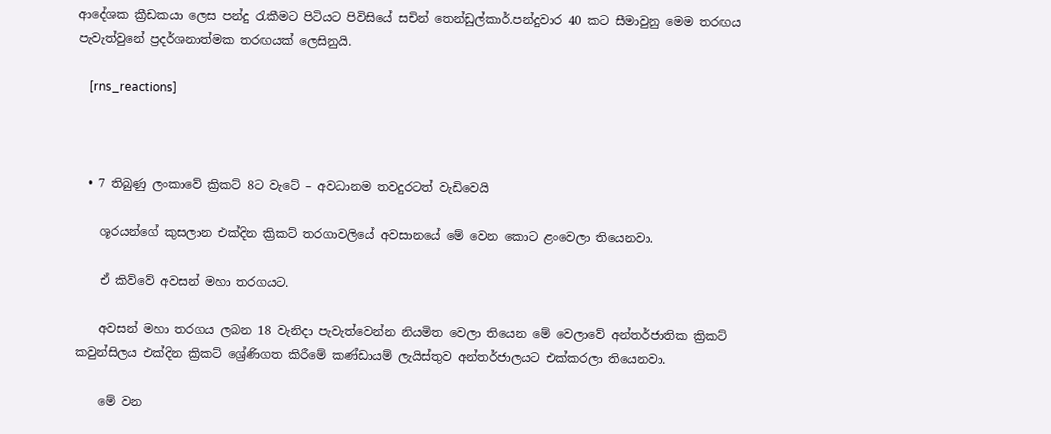ආදේශක ක්‍රීඩකයා ලෙස පන්දු රැකීමට පිටියට පිවිසියේ සචින් තෙන්ඩුල්කාර්.පන්දුවාර 40 කට සීමාවුනු මෙම තරඟය පැවැත්වුනේ ප්‍රදර්ශනාත්මක තරඟයක් ලෙසිනුයි.

    [rns_reactions]



  • 7 තිබුණු ලංකාවේ ක්‍රිකට් 8ට වැටේ – අවධානම තවදුරටත් වැඩිවෙයි

    ශූරයන්ගේ කුසලාන එක්දින ක්‍රිකට් තරගාවලියේ අවසානයේ මේ වෙන කොට ළංවෙලා තියෙනවා.

    ඒ කිව්වේ අවසන් මහා තරගයට.

    අවසන් මහා තරගය ලබන 18 වැනිදා පැවැත්වෙන්න නියමිත වෙලා තියෙන මේ වෙලාවේ අන්තර්ජාතික ක්‍රිකට් කවුන්සිලය එක්දින ක්‍රිකට් ශ්‍රේණිගත කිරීමේ කණ්ඩායම් ලැයිස්තුව අන්තර්ජාලයට එක්කරලා තියෙනවා.

    මේ වන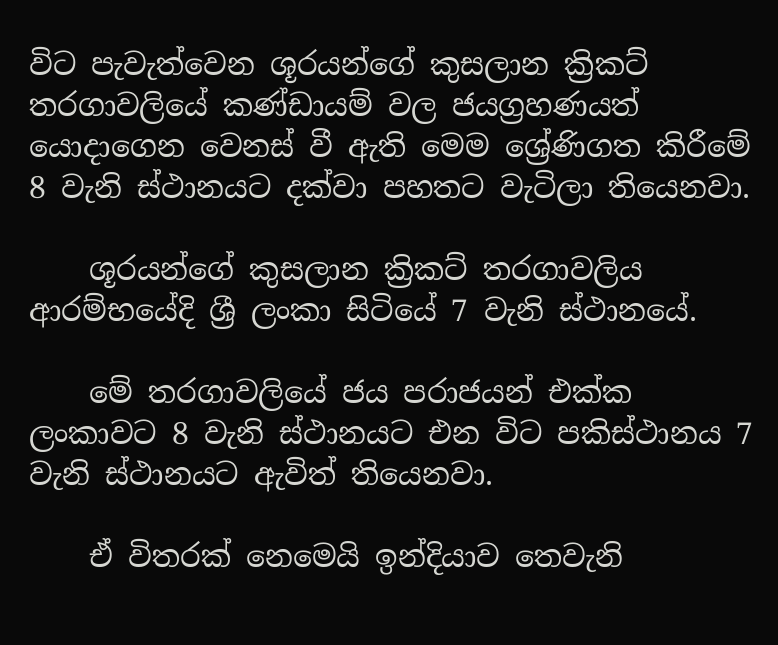විට පැවැත්වෙන ශූරයන්ගේ කුසලාන ක්‍රිකට් තරගාවලියේ කණ්ඩායම් වල ජයග්‍රහණයත් යොදාගෙන වෙනස් වී ඇති මෙම ශ්‍රේණිගත කිරීමේ 8 වැනි ස්ථානයට දක්වා පහතට වැටිලා තියෙනවා.

    ශූරයන්ගේ කුසලාන ක්‍රිකට් තරගාවලිය ආරම්භයේදි ශ්‍රී ලංකා සිටියේ 7 වැනි ස්ථානයේ.

    මේ තරගාවලියේ ජය පරාජයන් එක්ක ලංකාවට 8 වැනි ස්ථානයට එන විට පකිස්ථානය 7 වැනි ස්ථානයට ඇවිත් තියෙනවා.

    ඒ විතරක් නෙමෙයි ඉන්දියාව තෙවැනි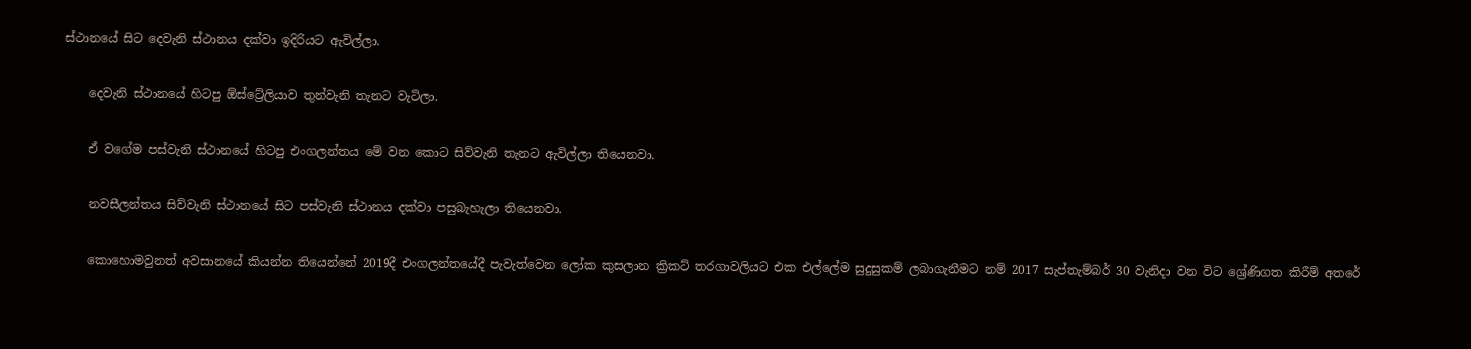ස්ථානයේ සිට දෙවැනි ස්ථානය දක්වා ඉදිරියට ඇවිල්ලා.

    දෙවැනි ස්ථානයේ හිටපු ඕස්ට්‍රේලියාව තුන්වැනි තැනට වැටිලා.

    ඒ වගේම පස්වැනි ස්ථානයේ හිටපු එංගලන්තය මේ වන කොට සිව්වැනි තැනට ඇවිල්ලා තියෙනවා.

    නවසීලන්තය සිව්වැනි ස්ථානයේ සිට පස්වැනි ස්ථානය දක්වා පසුබැහැලා තියෙනවා.

    කොහොමවුනත් අවසානයේ කියන්න තියෙන්නේ 2019දී එංගලන්තයේදී පැවැත්වෙන ලෝක කුසලාන ක්‍රිකට් තරගාවලියට එක එල්ලේම සුදුසුකම් ලබාගැනීමට නම් 2017 සැප්තැම්බර් 30 වැනිදා වන විට ශ්‍රේණිගත කිරීම් අතරේ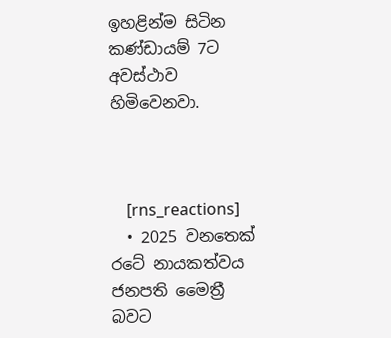ඉහළින්ම සිටින කණ්ඩායම් 7ට අවස්ථාව හිමිවෙනවා.



    [rns_reactions]
  • 2025 වනතෙක් රටේ නායකත්වය ජනපති මෛත්‍රී බවට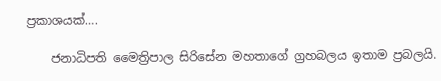ප්‍රකාශයක්….

    ජනාධිපති මෛත්‍රිපාල සිරිසේන මහතාගේ ග්‍රහබලය ඉතාම ප්‍රබලයි.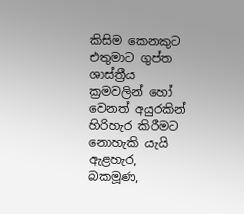කිසිම කෙනකුට එතුමාට ගුප්ත ශාස්ත්‍රීය ක්‍රමවලින් හෝ වෙනත් අයුරකින් හිරිහැර කිරීමට නොහැකි යැයි ඇළහැර, බකමූණ,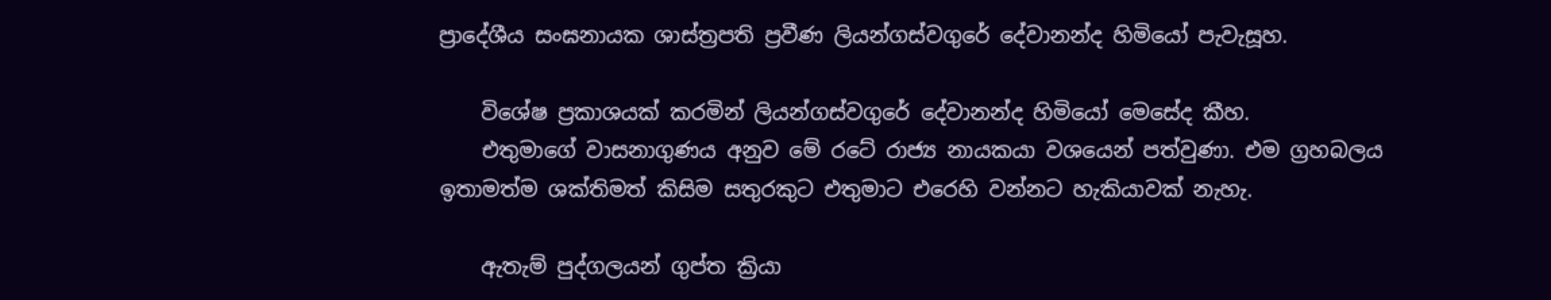ප්‍රාදේශීය සංඝනායක ශාස්ත්‍රපති ප්‍රවීණ ලියන්ගස්වගුරේ දේවානන්ද හිමියෝ පැවැසූහ.

    විශේෂ ප්‍රකාශයක් කරමින් ලියන්ගස්වගුරේ දේවානන්ද හිමියෝ මෙසේද කීහ.
    එතුමාගේ වාසනාගුණය අනුව මේ රටේ රාජ්‍ය නායකයා වශයෙන් පත්වුණා. එම ග්‍රහබලය ඉතාමත්ම ශක්තිමත් කිසිම සතුරකුට එතුමාට එරෙහි වන්නට හැකියාවක් නැහැ.

    ඇතැම් පුද්ගලයන් ගුප්ත ක්‍රියා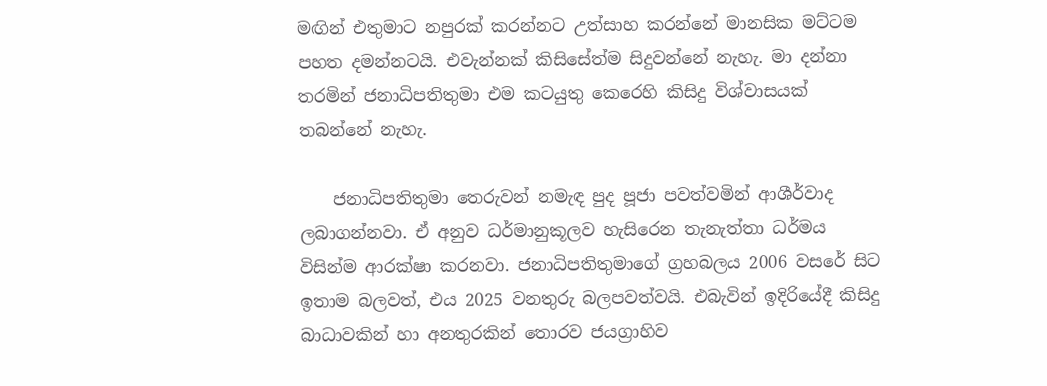මඟින් එතුමාට නපුරක් කරන්නට උත්සාහ කරන්නේ මානසික මට්ටම පහත දමන්නටයි. එවැන්නක් කිසිසේත්ම සිදුවන්නේ නැහැ. මා දන්නා තරමින් ජනාධිපතිතුමා එම කටයුතු කෙරෙහි කිසිදු විශ්වාසයක් තබන්නේ නැහැ.

    ජනාධිපතිතුමා තෙරුවන් නමැඳ පුද පූජා පවත්වමින් ආශීර්වාද ලබාගන්නවා. ඒ අනුව ධර්මානුකූලව හැසිරෙන තැනැත්තා ධර්මය විසින්ම ආරක්ෂා කරනවා. ජනාධිපතිතුමාගේ ග්‍රහබලය 2006 වසරේ සිට ඉතාම බලවත්, එය 2025 වනතුරු බලපවත්වයි. එබැවින් ඉදිරියේදී කිසිදු බාධාවකින් හා අනතුරකින් තොරව ජයග්‍රාහිව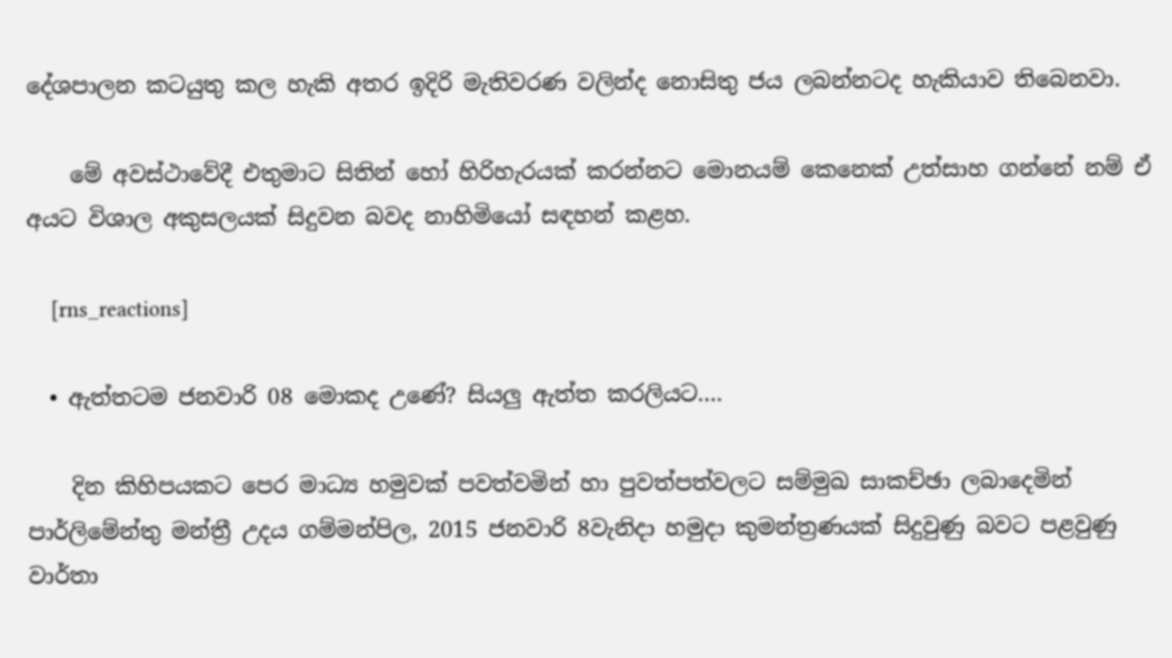දේශපාලන කටයුතු කල හැකි අතර ඉදිරි මැතිවරණ වලින්ද නොසිතු ජය ලබන්නටද හැකියාව තිබෙනවා.

    මේ අවස්ථාවේදී එතුමාට සිතින් හෝ හිරිහැරයක් කරන්නට මොනයම් කෙනෙක් උත්සාහ ගන්නේ නම් ඒ අයට විශාල අකුසලයක් සිදුවන බවද නාහිමියෝ සඳහන් කළහ.

    [rns_reactions]

  • ඇත්තටම ජනවාරි 08 මොකද උණේ? සියලු ඇත්ත කරලියට….

    දින කිහිපයකට පෙර මාධ්‍ය හමුවක් පවත්වමින් හා පුවත්පත්වලට සම්මුඛ සාකච්ඡා ලබාදෙමින් පාර්ලිමේන්තු මන්ත්‍රී උදය ගම්මන්පිල, 2015 ජනවාරි 8වැනිදා හමුදා කුමන්ත්‍රණයක් සිදුවුණු බවට පළවුණු වාර්තා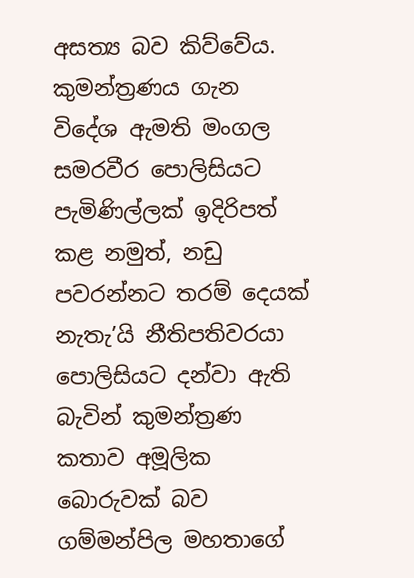අසත්‍ය බව කිව්වේය. කුමන්ත්‍රණය ගැන විදේශ ඇමති මංගල සමරවීර පොලිසියට පැමිණිල්ලක් ඉදිරිපත් කළ නමුත්, නඩු පවරන්නට තරම් දෙයක් නැතැ’යි නීතිපතිවරයා පොලිසියට දන්වා ඇති බැවින් කුමන්ත්‍රණ කතාව අමූලික බොරුවක් බව ගම්මන්පිල මහතාගේ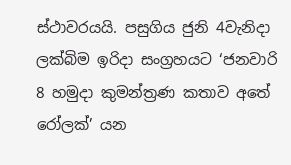ස්ථාවරයයි. පසුගිය ජුනි 4වැනිදා ලක්බිම ඉරිදා සංග්‍රහයට ‘ජනවාරි 8 හමුදා කුමන්ත්‍රණ කතාව අතේ රෝලක්’ යන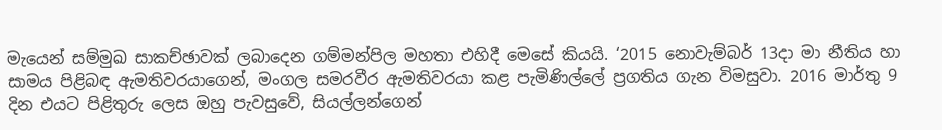මැයෙන් සම්මුඛ සාකච්ඡාවක් ලබාදෙන ගම්මන්පිල මහතා එහිදී මෙසේ කියයි. ‘2015 නොවැම්බර් 13දා මා නීතිය හා සාමය පිළිබඳ ඇමතිවරයාගෙන්, මංගල සමරවීර ඇමතිවරයා කළ පැමිණිල්ලේ ප්‍රගතිය ගැන විමසුවා. 2016 මාර්තු 9 දින එයට පිළිතුරු ලෙස ඔහු පැවසුවේ, සියල්ලන්ගෙන්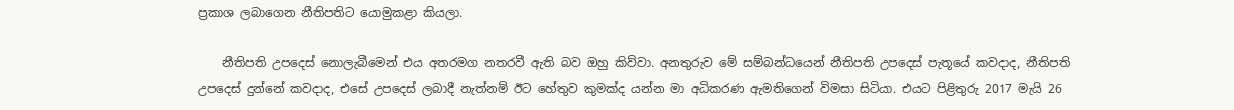ප්‍රකාශ ලබාගෙන නීතිපතිට යොමුකළා කියලා.

    නීතිපති උපදෙස් නොලැබීමෙන් එය අතරමග නතරවී ඇති බව ඔහු කිව්වා. අනතුරුව මේ සම්බන්ධයෙන් නීතිපති උපදෙස් පැතූයේ කවදාද, නීතිපති උපදෙස් දුන්නේ කවදාද, එසේ උපදෙස් ලබාදී නැත්නම් ඊට හේතුව කුමක්ද යන්න මා අධිකරණ ඇමතිගෙන් විමසා සිටියා. එයට පිළිතුරු 2017 මැයි 26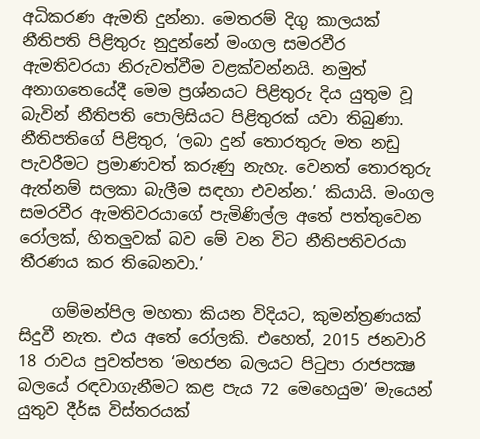අධිකරණ ඇමති දුන්නා. මෙතරම් දිගු කාලයක් නීතිපති පිළිතුරු නුදුන්නේ මංගල සමරවීර ඇමතිවරයා නිරුවත්වීම වළක්වන්නයි. නමුත් අනාගතෙයේදී මෙම ප්‍රශ්නයට පිළිතුරු දිය යුතුම වූ බැවින් නීතිපති පොලිසියට පිළිතුරක් යවා තිබුණා. නීතිපතිගේ පිළිතුර, ‘ලබා දුන් තොරතුරු මත නඩු පැවරීමට ප්‍රමාණවත් කරුණු නැහැ. වෙනත් තොරතුරු ඇත්නම් සලකා බැලීම සඳහා එවන්න.’ කියායි. මංගල සමරවීර ඇමතිවරයාගේ පැමිණිල්ල අතේ පත්තුවෙන රෝලක්, හිතලුවක් බව මේ වන විට නීතිපතිවරයා තීරණය කර තිබෙනවා.’

    ගම්මන්පිල මහතා කියන විදියට, කුමන්ත්‍රණයක් සිදුවී නැත. එය අතේ රෝලකි. එහෙත්, 2015 ජනවාරි 18 රාවය පුවත්පත ‘මහජන බලයට පිටුපා රාජපක්‍ෂ බලයේ රඳවාගැනීමට කළ පැය 72 මෙහෙයුම’ මැයෙන් යුතුව දීර්ඝ විස්තරයක්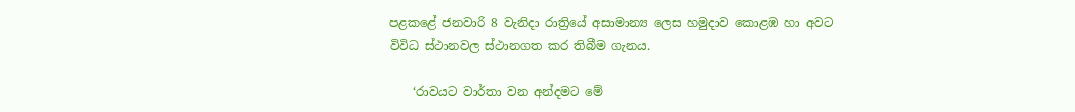පළකළේ ජනවාරි 8 වැනිදා රාත්‍රියේ අසාමාන්‍ය ලෙස හමුදාව කොළඹ හා අවට විවිධ ස්ථානවල ස්ථානගත කර තිබීම ගැනය.

    ‘රාවයට වාර්තා වන අන්දමට මේ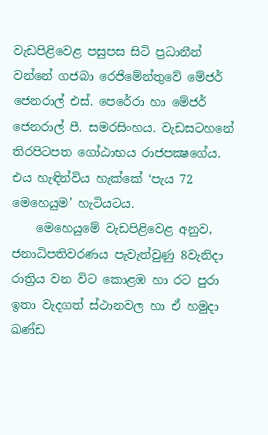වැඩපිළිවෙළ පසුපස සිටි ප්‍රධානීන් වන්නේ ගජබා රෙජිමේන්තුවේ මේජර් ජෙනරාල් එස්. පෙරේරා හා මේජර් ජෙනරාල් පී. සමරසිංහය. වැඩසටහනේ තිරපිටපත ගෝඨාභය රාජපක්‍ෂගේය. එය හැඳින්විය හැක්කේ ‘පැය 72 මෙහෙයුම’ හැටියටය.
    මෙහෙයුමේ වැඩපිළිවෙළ අනුව, ජනාධිපතිවරණය පැවැත්වුණු 8වැනිදා රාත්‍රිය වන විට කොළඹ හා රට පුරා ඉතා වැදගත් ස්ථානවල හා ඒ හමුදා ඛණ්ඩ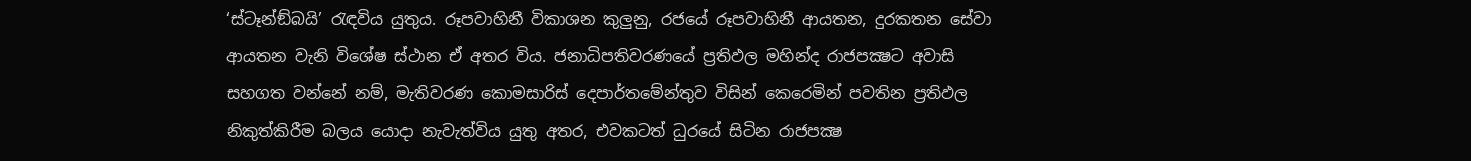‘ස්ටෑන්ඞ්බයි’ රැඳවිය යුතුය. රූපවාහිනී විකාශන කුලුනු, රජයේ රූපවාහිනී ආයතන, දුරකතන සේවා ආයතන වැනි විශේෂ ස්ථාන ඒ අතර විය. ජනාධිපතිවරණයේ ප්‍රතිඵල මහින්ද රාජපක්‍ෂට අවාසි සහගත වන්නේ නම්, මැතිවරණ කොමසාරිස් දෙපාර්තමේන්තුව විසින් කෙරෙමින් පවතින ප්‍රතිඵල නිකුත්කිරීම බලය යොදා නැවැත්විය යුතු අතර, එවකටත් ධුරයේ සිටින රාජපක්‍ෂ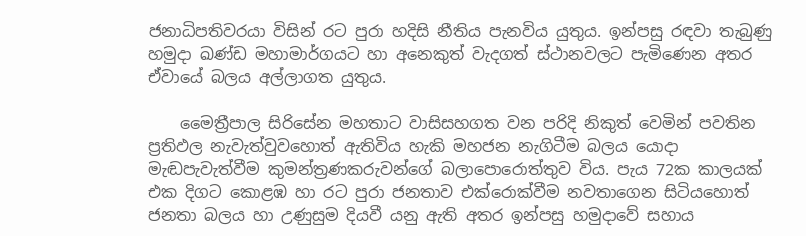ජනාධිපතිවරයා විසින් රට පුරා හදිසි නීතිය පැනවිය යුතුය. ඉන්පසු රඳවා තැබුණු හමුදා ඛණ්ඩ මහාමාර්ගයට හා අනෙකුත් වැදගත් ස්ථානවලට පැමිණෙන අතර ඒවායේ බලය අල්ලාගත යුතුය.

    මෛත්‍රීපාල සිරිසේන මහතාට වාසිසහගත වන පරිදි නිකුත් වෙමින් පවතින ප්‍රතිඵල නැවැත්වුවහොත් ඇතිවිය හැකි මහජන නැගිටීම බලය යොදා මැඬපැවැත්වීම කුමන්ත්‍රණකරුවන්ගේ බලාපොරොත්තුව විය. පැය 72ක කාලයක් එක දිගට කොළඹ හා රට පුරා ජනතාව එක්රොක්වීම නවතාගෙන සිටියහොත් ජනතා බලය හා උණුසුම දියවී යනු ඇති අතර ඉන්පසු හමුදාවේ සහාය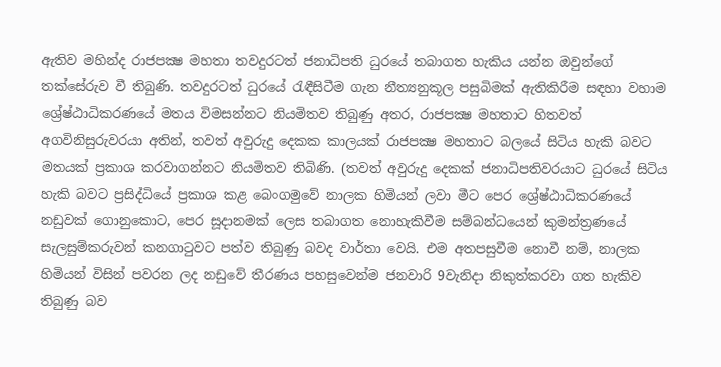ඇතිව මහින්ද රාජපක්‍ෂ මහතා තවදුරටත් ජනාධිපති ධුරයේ තබාගත හැකිය යන්න ඔවුන්ගේ තක්සේරුව වී තිබුණි. තවදුරටත් ධුරයේ රැඳීසිටීම ගැන නීත්‍යනුකූල පසුබිමක් ඇතිකිරීම සඳහා වහාම ශ්‍රේෂ්ඨාධිකරණයේ මතය විමසන්නට නියමිතව තිබුණු අතර, රාජපක්‍ෂ මහතාට හිතවත් අගවිනිසුරුවරයා අතින්, තවත් අවුරුදු දෙකක කාලයක් රාජපක්‍ෂ මහතාට බලයේ සිටිය හැකි බවට මතයක් ප්‍රකාශ කරවාගන්නට නියමිතව තිබිණි. (තවත් අවුරුදු දෙකක් ජනාධිපතිවරයාට ධුරයේ සිටිය හැකි බවට ප්‍රසිද්ධියේ ප්‍රකාශ කළ බෙංගමුවේ නාලක හිමියන් ලවා මීට පෙර ශ්‍රේෂ්ඨාධිකරණයේ නඩුවක් ගොනුකොට, පෙර සූදානමක් ලෙස තබාගත නොහැකිවීම සම්බන්ධයෙන් කුමන්ත්‍රණයේ සැලසුම්කරුවන් කනගාටුවට පත්ව තිබුණු බවද වාර්තා වෙයි. එම අතපසුවීම නොවී නම්, නාලක හිමියන් විසින් පවරන ලද නඩුවේ තීරණය පහසුවෙන්ම ජනවාරි 9වැනිදා නිකුත්කරවා ගත හැකිව තිබුණු බව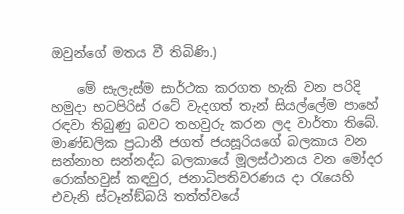ඔවුන්ගේ මතය වී තිබිණි.)

    මේ සැලැස්ම සාර්ථක කරගත හැකි වන පරිදි හමුදා භටපිරිස් රටේ වැදගත් තැන් සියල්ලේම පාහේ රඳවා තිබුණු බවට තහවුරු කරන ලද වාර්තා තිබේ. මාණ්ඩලික ප්‍රධානී ජගත් ජයසූරියගේ බලකාය වන සන්නාහ සන්නද්ධ බලකායේ මූලස්ථානය වන මෝදර රොක්හවුස් කඳවුර, ජනාධිපතිවරණය දා රැයෙහි එවැනි ස්ටෑන්ඞ්බයි තත්ත්වයේ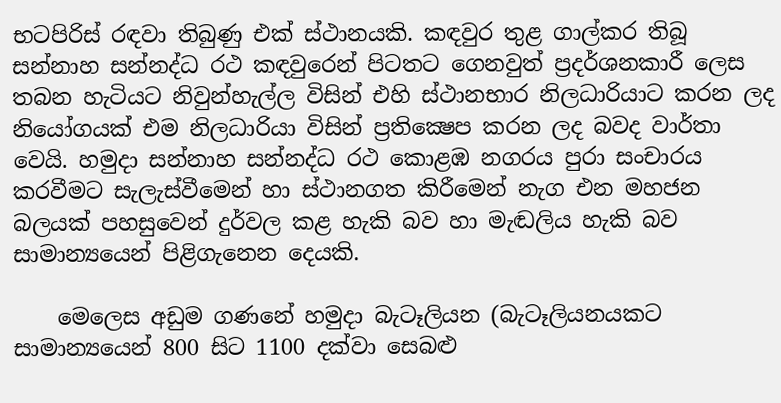භටපිරිස් රඳවා තිබුණු එක් ස්ථානයකි. කඳවුර තුළ ගාල්කර තිබූ සන්නාහ සන්නද්ධ රථ කඳවුරෙන් පිටතට ගෙනවුත් ප්‍රදර්ශනකාරී ලෙස තබන හැටියට නිවුන්හැල්ල විසින් එහි ස්ථානභාර නිලධාරියාට කරන ලද නියෝගයක් එම නිලධාරියා විසින් ප්‍රතික්‍ෂෙප කරන ලද බවද වාර්තා වෙයි. හමුදා සන්නාහ සන්නද්ධ රථ කොළඹ නගරය පුරා සංචාරය කරවීමට සැලැස්වීමෙන් හා ස්ථානගත කිරීමෙන් නැග එන මහජන බලයක් පහසුවෙන් දුර්වල කළ හැකි බව හා මැඬලිය හැකි බව සාමාන්‍යයෙන් පිළිගැනෙන දෙයකි.

    මෙලෙස අඩුම ගණනේ හමුදා බැටෑලියන (බැටෑලියනයකට සාමාන්‍යයෙන් 800 සිට 1100 දක්වා සෙබළු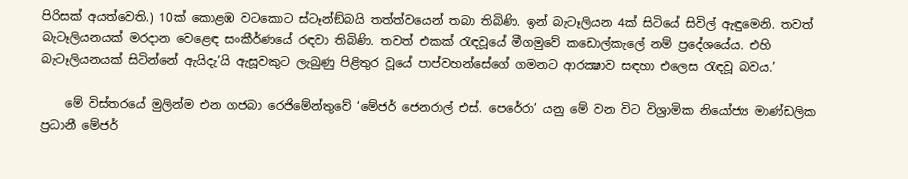පිරිසක් අයත්වෙති.) 10ක් කොළඹ වටකොට ස්ටෑන්ඞ්බයි තත්ත්වයෙන් තබා තිබිණි. ඉන් බැටෑලියන 4ක් සිටියේ සිවිල් ඇඳුමෙනි. තවත් බැටෑලියනයක් මරදාන වෙළෙඳ සංකීර්ණයේ රඳවා තිබිණි. තවත් එකක් රැඳවූයේ මීගමුවේ කඩොල්කැලේ නම් ප්‍රදේශයේය. එහි බැටෑලියනයක් සිටින්නේ ඇයිදැ’යි ඇසූවකුට ලැබුණු පිළිතුර වූයේ පාප්වහන්සේගේ ගමනට ආරක්‍ෂාව සඳහා එලෙස රැඳවූ බවය.’

    මේ විස්තරයේ මුලින්ම එන ගජබා රෙජිමේන්තුවේ ‘මේජර් ජෙනරාල් එස්. පෙරේරා’ යනු මේ වන විට විශ්‍රාමික නියෝජ්‍ය මාණ්ඩලික ප්‍රධානී මේජර්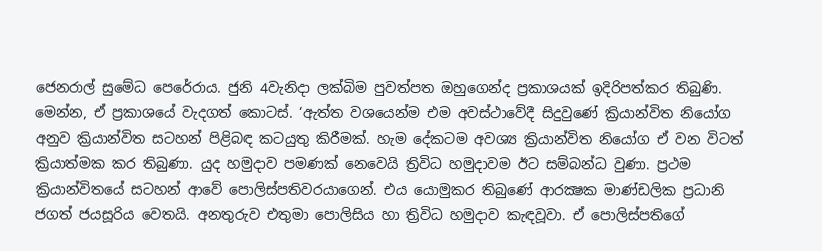ජෙනරාල් සුමේධ පෙරේරාය. ජුනි 4වැනිදා ලක්බිම පුවත්පත ඔහුගෙන්ද ප්‍රකාශයක් ඉදිරිපත්කර තිබුණි. මෙන්න, ඒ ප්‍රකාශයේ වැදගත් කොටස්. ‘ඇත්ත වශයෙන්ම එම අවස්ථාවේදී සිදුවුණේ ක්‍රියාන්විත නියෝග අනුව ක්‍රියාන්විත සටහන් පිළිබඳ කටයුතු කිරීමක්. හැම දේකටම අවශ්‍ය ක්‍රියාන්විත නියෝග ඒ වන විටත් ක්‍රියාත්මක කර තිබුණා. යුද හමුදාව පමණක් නෙවෙයි ත්‍රිවිධ හමුදාවම ඊට සම්බන්ධ වුණා. ප්‍රථම ක්‍රියාන්විතයේ සටහන් ආවේ පොලිස්පතිවරයාගෙන්. එය යොමුකර තිබුණේ ආරක්‍ෂක මාණ්ඩලික ප්‍රධානි ජගත් ජයසූරිය වෙතයි. අනතුරුව එතුමා පොලිසිය හා ත්‍රිවිධ හමුදාව කැඳවූවා. ඒ පොලිස්පතිගේ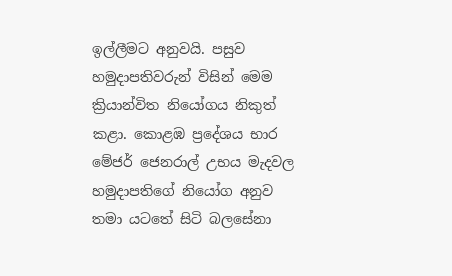ඉල්ලීමට අනුවයි. පසුව හමුදාපතිවරුන් විසින් මෙම ක්‍රියාන්විත නියෝගය නිකුත් කළා. කොළඹ ප්‍රදේශය භාර මේජර් ජෙනරාල් උභය මැදවල හමුදාපතිගේ නියෝග අනුව තමා යටතේ සිටි බලසේනා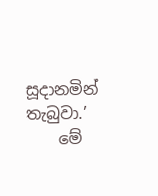සූදානමින් තැබුවා.’
    මේ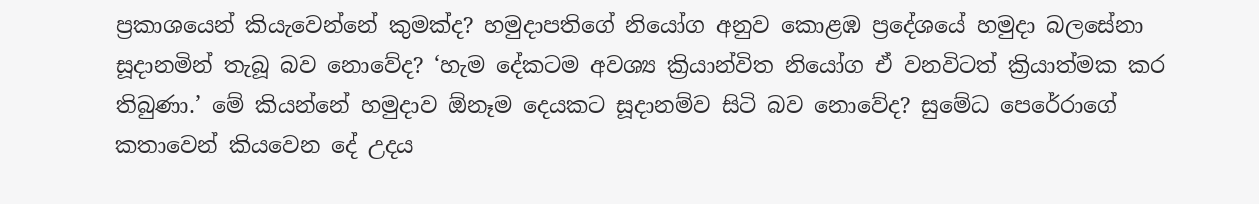ප්‍රකාශයෙන් කියැවෙන්නේ කුමක්ද? හමුදාපතිගේ නියෝග අනුව කොළඹ ප්‍රදේශයේ හමුදා බලසේනා සූදානමින් තැබූ බව නොවේද? ‘හැම දේකටම අවශ්‍ය ක්‍රියාන්විත නියෝග ඒ වනවිටත් ක්‍රියාත්මක කර තිබුණා.’ මේ කියන්නේ හමුදාව ඕනෑම දෙයකට සූදානම්ව සිටි බව නොවේද? සුමේධ පෙරේරාගේ කතාවෙන් කියවෙන දේ උදය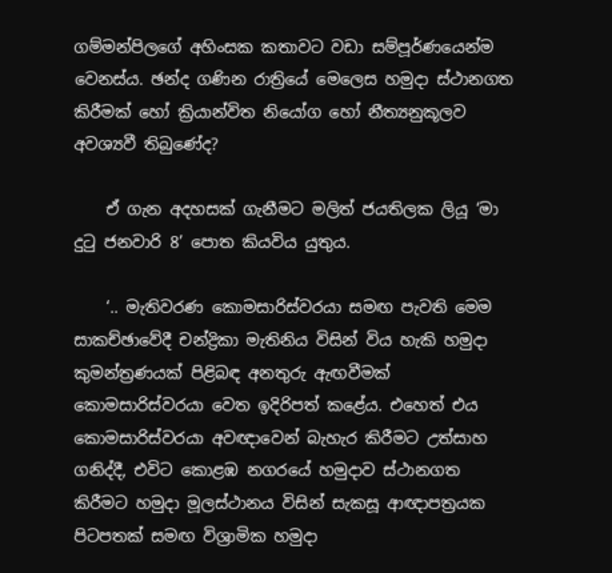ගම්මන්පිලගේ අහිංසක කතාවට වඩා සම්පූර්ණයෙන්ම වෙනස්ය. ඡන්ද ගණින රාත්‍රියේ මෙලෙස හමුදා ස්ථානගත කිරීමක් හෝ ක්‍රියාන්විත නියෝග හෝ නීත්‍යනුකූලව අවශ්‍යවී තිබුණේද?

    ඒ ගැන අදහසක් ගැනීමට මලිත් ජයතිලක ලියූ ‘මා දුටු ජනවාරි 8’ පොත කියවිය යුතුය.

    ‘.. මැතිවරණ කොමසාරිස්වරයා සමඟ පැවති මෙම සාකච්ඡාවේදී චන්ද්‍රිකා මැතිනිය විසින් විය හැකි හමුදා කුමන්ත්‍රණයක් පිළිබඳ අනතුරු ඇඟවීමක් කොමසාරිස්වරයා වෙත ඉදිරිපත් කළේය. එහෙත් එය කොමසාරිස්වරයා අවඥාවෙන් බැහැර කිරීමට උත්සාහ ගනිද්දී, එවිට කොළඹ නගරයේ හමුදාව ස්ථානගත කිරීමට හමුදා මූලස්ථානය විසින් සැකසූ ආඥාපත්‍රයක පිටපතක් සමඟ විශ්‍රාමික හමුදා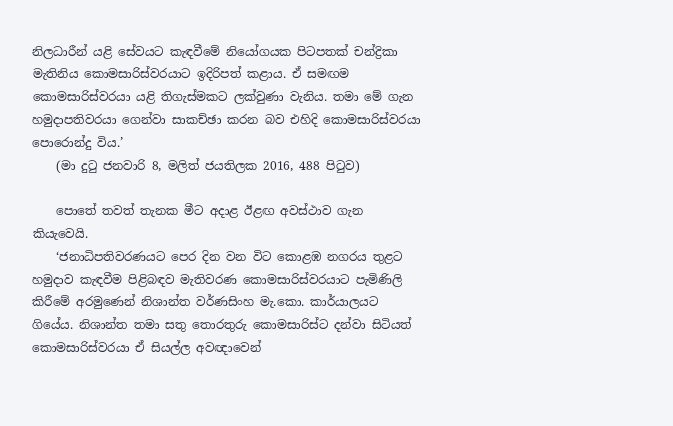නිලධාරීන් යළි සේවයට කැඳවීමේ නියෝගයක පිටපතක් චන්ද්‍රිකා මැතිනිය කොමසාරිස්වරයාට ඉදිරිපත් කළාය. ඒ සමඟම කොමසාරිස්වරයා යළි තිගැස්මකට ලක්වුණා වැනිය. තමා මේ ගැන හමුදාපතිවරයා ගෙන්වා සාකච්ඡා කරන බව එහිදි කොමසාරිස්වරයා පොරොන්දු විය.’
    (මා දුටු ජනවාරි 8, මලිත් ජයතිලක 2016, 488 පිටුව)

    පොතේ තවත් තැනක මීට අදාළ ඊළඟ අවස්ථාව ගැන කියැවෙයි.
    ‘ජනාධිපතිවරණයට පෙර දින වන විට කොළඹ නගරය තුළට හමුදාව කැඳවීම පිළිබඳව මැතිවරණ කොමසාරිස්වරයාට පැමිණිලි කිරීමේ අරමුණෙන් නිශාන්ත වර්ණසිංහ මැ.කො. කාර්යාලයට ගියේය. නිශාන්ත තමා සතු තොරතුරු කොමසාරිස්ට දන්වා සිටියත් කොමසාරිස්වරයා ඒ සියල්ල අවඥාවෙන්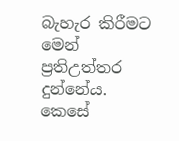බැහැර කිරීමට මෙන් ප්‍රතිඋත්තර දුන්නේය. කෙසේ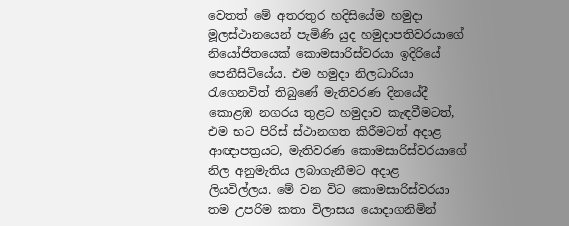වෙතත් මේ අතරතුර හදිසියේම හමුදා මූලස්ථානයෙන් පැමිණි යුද හමුදාපතිවරයාගේ නියෝජිතයෙක් කොමසාරිස්වරයා ඉදිරියේ පෙනීසිටියේය. එම හමුදා නිලධාරියා රැගෙනවිත් තිබුණේ මැතිවරණ දිනයේදී කොළඹ නගරය තුළට හමුදාව කැඳවීමටත්, එම භට පිරිස් ස්ථානගත කිරීමටත් අදාළ ආඥාපත්‍රයට, මැතිවරණ කොමසාරිස්වරයාගේ නිල අනුමැතිය ලබාගැනීමට අදාළ ලියවිල්ලය. මේ වන විට කොමසාරිස්වරයා තම උපරිම කතා විලාසය යොදාගනිමින්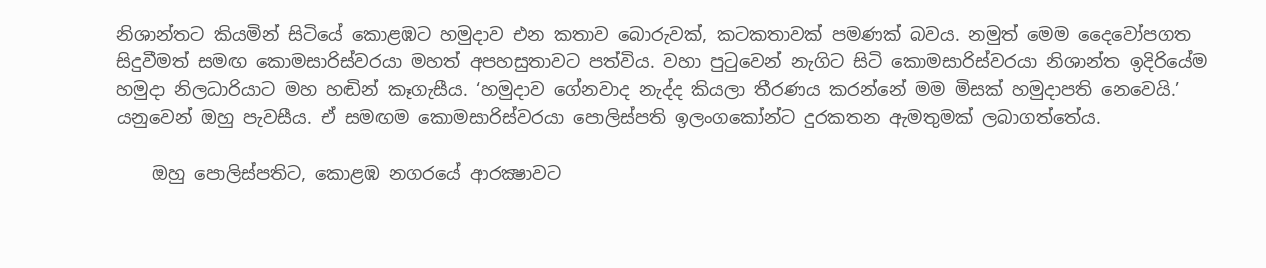නිශාන්තට කියමින් සිටියේ කොළඹට හමුදාව එන කතාව බොරුවක්, කටකතාවක් පමණක් බවය. නමුත් මෙම දෛවෝපගත සිදුවීමත් සමඟ කොමසාරිස්වරයා මහත් අපහසුතාවට පත්විය. වහා පුටුවෙන් නැගිට සිටි කොමසාරිස්වරයා නිශාන්ත ඉදිරියේම හමුදා නිලධාරියාට මහ හඬින් කෑගැසීය. ‘හමුදාව ගේනවාද නැද්ද කියලා තීරණය කරන්නේ මම මිසක් හමුදාපති නෙවෙයි.’ යනුවෙන් ඔහු පැවසීය. ඒ සමඟම කොමසාරිස්වරයා පොලිස්පති ඉලංගකෝන්ට දුරකතන ඇමතුමක් ලබාගත්තේය.

    ඔහු පොලිස්පතිට, කොළඹ නගරයේ ආරක්‍ෂාවට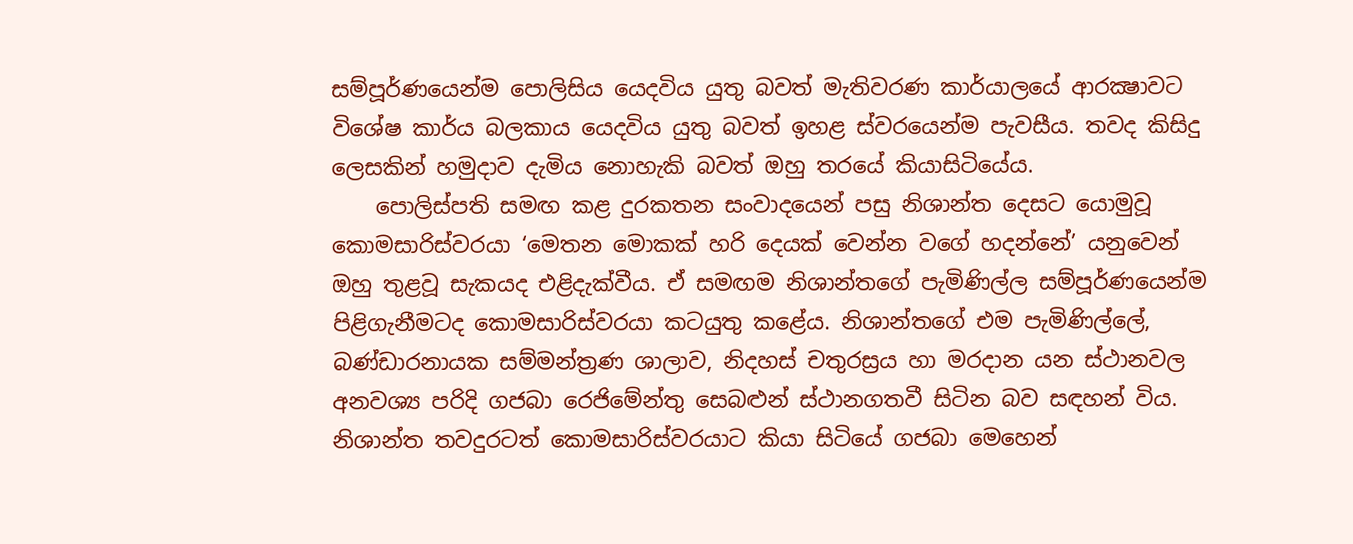සම්පූර්ණයෙන්ම පොලිසිය යෙදවිය යුතු බවත් මැතිවරණ කාර්යාලයේ ආරක්‍ෂාවට විශේෂ කාර්ය බලකාය යෙදවිය යුතු බවත් ඉහළ ස්වරයෙන්ම පැවසීය. තවද කිසිදු ලෙසකින් හමුදාව දැමිය නොහැකි බවත් ඔහු තරයේ කියාසිටියේය.
    පොලිස්පති සමඟ කළ දුරකතන සංවාදයෙන් පසු නිශාන්ත දෙසට යොමුවූ කොමසාරිස්වරයා ‘මෙතන මොකක් හරි දෙයක් වෙන්න වගේ හදන්නේ’ යනුවෙන් ඔහු තුළවූ සැකයද එළිදැක්වීය. ඒ සමඟම නිශාන්තගේ පැමිණිල්ල සම්පූර්ණයෙන්ම පිළිගැනීමටද කොමසාරිස්වරයා කටයුතු කළේය. නිශාන්තගේ එම පැමිණිල්ලේ, බණ්ඩාරනායක සම්මන්ත්‍රණ ශාලාව, නිදහස් චතුරස්‍රය හා මරදාන යන ස්ථානවල අනවශ්‍ය පරිදි ගජබා රෙජිමේන්තු සෙබළුන් ස්ථානගතවී සිටින බව සඳහන් විය. නිශාන්ත තවදුරටත් කොමසාරිස්වරයාට කියා සිටියේ ගජබා මෙහෙන්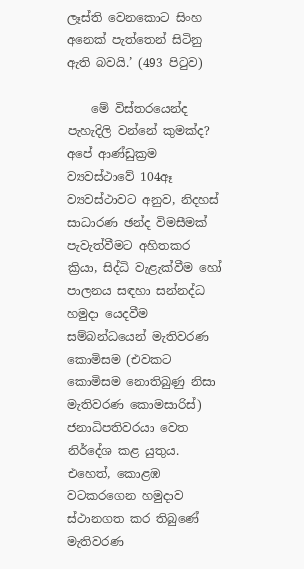ලෑස්ති වෙනකොට සිංහ අනෙක් පැත්තෙන් සිටිනු ඇති බවයි.’ (493 පිටුව)

    මේ විස්තරයෙන්ද පැහැදිලි වන්නේ කුමක්ද? අපේ ආණ්ඩුක්‍රම ව්‍යවස්ථාවේ 104ඈ ව්‍යවස්ථාවට අනුව, නිදහස් සාධාරණ ඡන්ද විමසීමක් පැවැත්වීමට අහිතකර ක්‍රියා, සිද්ධි වැළැක්වීම හෝ පාලනය සඳහා සන්නද්ධ හමුදා යෙදවීම සම්බන්ධයෙන් මැතිවරණ කොමිසම (එවකට කොමිසම නොතිබුණු නිසා මැතිවරණ කොමසාරිස්) ජනාධිපතිවරයා වෙත නිර්දේශ කළ යුතුය. එහෙත්, කොළඹ වටකරගෙන හමුදාව ස්ථානගත කර තිබුණේ මැතිවරණ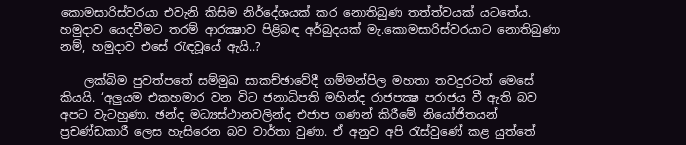කොමසාරිස්වරයා එවැනි කිසිම නිර්දේශයක් කර නොතිබුණ තත්ත්වයක් යටතේය. හමුදාව යෙදවීමට තරම් ආරක්‍ෂාව පිළිබඳ අර්බුදයක් මැ.කොමසාරිස්වරයාට නොතිබුණා නම්, හමුදාව එසේ රැඳවූයේ ඇයි..?

    ලක්බිම පුවත්පතේ සම්මුඛ සාකච්ඡාවේදී ගම්මන්පිල මහතා තවදුරටත් මෙසේ කියයි. ‘අලුයම එකහමාර වන විට ජනාධිපති මහින්ද රාජපක්‍ෂ පරාජය වී ඇති බව අපට වැටහුණා. ඡන්ද මධ්‍යස්ථානවලින්ද එජාප ගණන් කිරීමේ නියෝජිතයන් ප්‍රචණ්ඩකාරී ලෙස හැසිරෙන බව වාර්තා වුණා. ඒ අනුව අපි රැස්වුණේ කළ යුත්තේ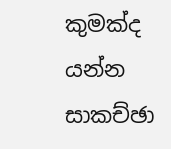කුමක්ද යන්න සාකච්ඡා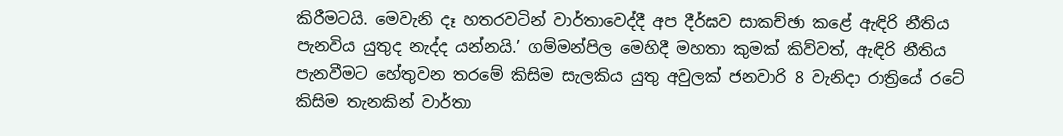කිරීමටයි. මෙවැනි දෑ හතරවටින් වාර්තාවෙද්දී අප දීර්ඝව සාකච්ඡා කළේ ඇඳිරි නීතිය පැනවිය යුතුද නැද්ද යන්නයි.’ ගම්මන්පිල මෙහිදී මහතා කුමක් කිව්වත්, ඇඳිරි නීතිය පැනවීමට හේතුවන තරමේ කිසිම සැලකිය යුතු අවුලක් ජනවාරි 8 වැනිදා රාත්‍රියේ රටේ කිසිම තැනකින් වාර්තා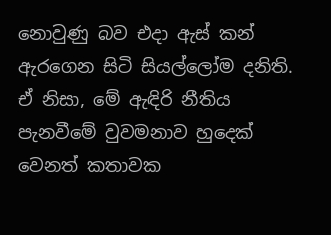නොවුණු බව එදා ඇස් කන් ඇරගෙන සිටි සියල්ලෝම දනිති. ඒ නිසා, මේ ඇඳිරි නීතිය පැනවීමේ වුවමනාව හුදෙක් වෙනත් කතාවක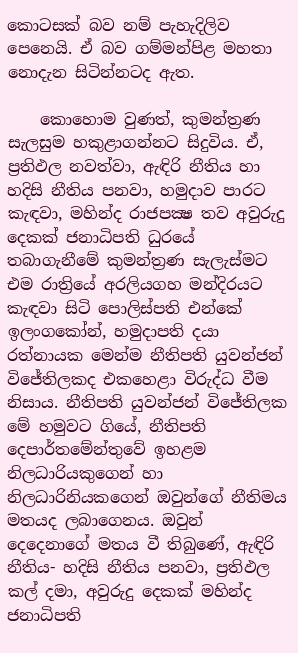කොටසක් බව නම් පැහැදිලිව පෙනෙයි. ඒ බව ගම්මන්පිළ මහතා නොදැන සිටින්නටද ඇත.

    කොහොම වුණත්, කුමන්ත්‍රණ සැලසුම හකුළාගන්නට සිදුවිය. ඒ, ප්‍රතිඵල නවත්වා, ඇඳිරි නීතිය හා හදිසි නීතිය පනවා, හමුදාව පාරට කැඳවා, මහින්ද රාජපක්‍ෂ තව අවුරුදු දෙකක් ජනාධිපති ධුරයේ තබාගැනීමේ කුමන්ත්‍රණ සැලැස්මට එම රාත්‍රියේ අරලියගහ මන්දිරයට කැඳවා සිටි පොලිස්පති එන්කේ ඉලංගකෝන්, හමුදාපති දයා රත්නායක මෙන්ම නීතිපති යුවන්ජන් විජේතිලකද එකහෙළා විරුද්ධ වීම නිසාය. නීතිපති යුවන්ජන් විජේතිලක මේ හමුවට ගියේ, නීතිපති දෙපාර්තමේන්තුවේ ඉහළම නිලධාරියකුගෙන් හා නිලධාරිනියකගෙන් ඔවුන්ගේ නීතිමය මතයද ලබාගෙනය. ඔවුන් දෙදෙනාගේ මතය වී තිබුණේ, ඇඳිරි නීතිය- හදිසි නීතිය පනවා, ප්‍රතිඵල කල් දමා, අවුරුදු දෙකක් මහින්ද ජනාධිපති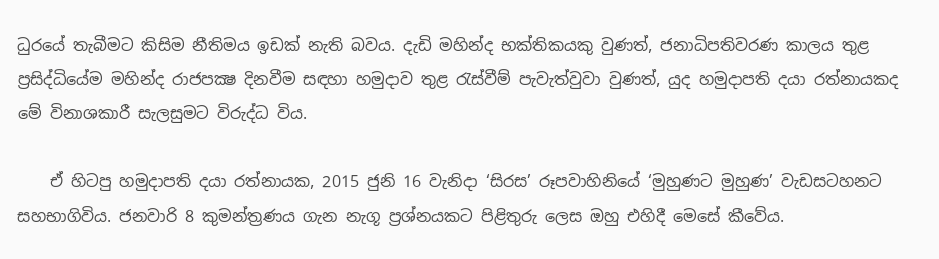ධුරයේ තැබීමට කිසිම නීතිමය ඉඩක් නැති බවය. දැඩි මහින්ද භක්තිකයකු වුණත්, ජනාධිපතිවරණ කාලය තුළ ප්‍රසිද්ධියේම මහින්ද රාජපක්‍ෂ දිනවීම සඳහා හමුදාව තුළ රැස්වීම් පැවැත්වුවා වුණත්, යුද හමුදාපති දයා රත්නායකද මේ විනාශකාරී සැලසුමට විරුද්ධ විය.

    ඒ හිටපු හමුදාපති දයා රත්නායක, 2015 ජුනි 16 වැනිදා ‘සිරස’ රූපවාහිනියේ ‘මුහුණට මුහුණ’ වැඩසටහනට සහභාගිවිය. ජනවාරි 8 කුමන්ත්‍රණය ගැන නැගූ ප්‍රශ්නයකට පිළිතුරු ලෙස ඔහු එහිදී මෙසේ කීවේය.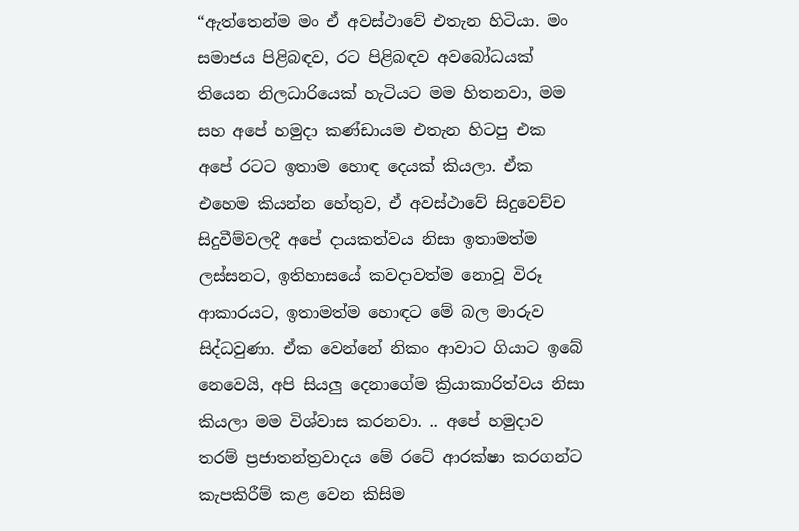“ඇත්තෙන්ම මං ඒ අවස්ථාවේ එතැන හිටියා. මං සමාජය පිළිබඳව, රට පිළිබඳව අවබෝධයක් තියෙන නිලධාරියෙක් හැටියට මම හිතනවා, මම සහ අපේ හමුදා කණ්ඩායම එතැන හිටපු එක අපේ රටට ඉතාම හොඳ දෙයක් කියලා. ඒක එහෙම කියන්න හේතුව, ඒ අවස්ථාවේ සිදුවෙච්ච සිදුවීම්වලදී අපේ දායකත්වය නිසා ඉතාමත්ම ලස්සනට, ඉතිහාසයේ කවදාවත්ම නොවූ විරූ ආකාරයට, ඉතාමත්ම හොඳට මේ බල මාරුව සිද්ධවුණා. ඒක වෙන්නේ නිකං ආවාට ගියාට ඉබේ නෙවෙයි, අපි සියලු දෙනාගේම ක්‍රියාකාරිත්වය නිසා කියලා මම විශ්වාස කරනවා. .. අපේ හමුදාව තරම් ප්‍රජාතන්ත්‍රවාදය මේ රටේ ආරක්ෂා කරගන්ට කැපකිරීම් කළ වෙන කිසිම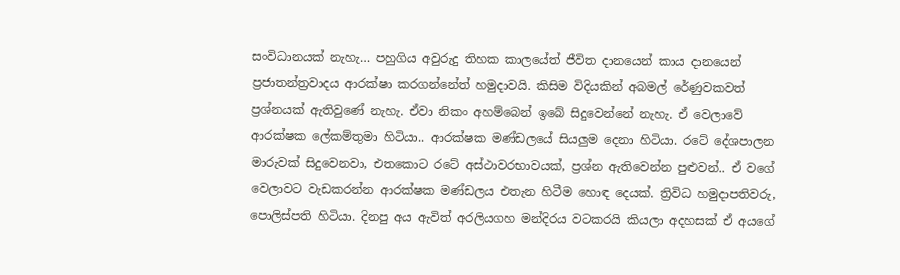සංවිධානයක් නැහැ… පහුගිය අවුරුදු තිහක කාලයේත් ජීවිත දානයෙන් කාය දානයෙන් ප්‍රජාතන්ත්‍රවාදය ආරක්ෂා කරගන්නේත් හමුදාවයි. කිසිම විදියකින් අබමල් රේණුවකවත් ප්‍රශ්නයක් ඇතිවුණේ නැහැ. ඒවා නිකං අහම්බෙන් ඉබේ සිදුවෙන්නේ නැහැ. ඒ වෙලාවේ ආරක්ෂ‍ක ලේකම්තුමා හිටියා.. ආරක්ෂක මණ්ඩලයේ සියලුම දෙනා හිටියා. රටේ දේශපාලන මාරුවක් සිදුවෙනවා, එතකොට රටේ අස්ථාවරභාවයක්, ප්‍රශ්න ඇතිවෙන්න පුළුවන්.. ඒ වගේ වෙලාවට වැඩකරන්න ආරක්ෂක මණ්ඩලය එතැන හිටීම හොඳ දෙයක්. ත්‍රිවිධ හමුදාපතිවරු, පොලිස්පති හිටියා. දිනපු අය ඇවිත් අරලියගහ මන්දිරය වටකරයි කියලා අදහසක් ඒ අයගේ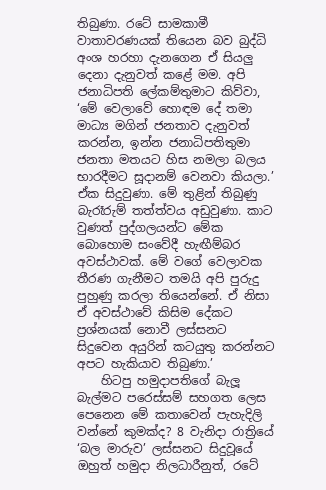තිබුණා. රටේ සාමකාමී වාතාවරණයක් තියෙන බව බුද්ධි අංශ හරහා දැනගෙන ඒ සියලු දෙනා දැනුවත් කළේ මම. අපි ජනාධිපති ලේකම්තුමාට කිව්වා, ‘මේ වෙලාවේ හොඳම දේ තමා මාධ්‍ය මගින් ජනතාව දැනුවත් කරන්න, ඉන්න ජනාධිපතිතුමා ජනතා මතයට හිස නමලා බලය භාරදීමට සූදානම් වෙනවා කියලා.’ ඒක සිදුවුණා. මේ තුළින් තිබුණු බැරෑරුම් තත්ත්වය අඩුවුණා. කාට වුණත් පුද්ගලයන්ට මේක බොහොම සංවේදී හැඟීම්බර අවස්ථාවක්. මේ වගේ වෙලාවක තීරණ ගැනීමට තමයි අපි පුරුදු පුහුණු කරලා තියෙන්නේ. ඒ නිසා ඒ අවස්ථාවේ කිසිම දේකට ප්‍රශ්නයක් නොවී ලස්සනට සිදුවෙන අයුරින් කටයුතු කරන්නට අපට හැකියාව තිබුණා.’
    හිටපු හමුදාපතිගේ බැලූ බැල්මට පරෙස්සම් සහගත ලෙස පෙනෙන මේ කතාවෙන් පැහැදිලි වන්නේ කුමක්ද? 8 වැනිදා රාත්‍රියේ ‘බල මාරුව’ ලස්සනට සිදුවූයේ ඔහුත් හමුදා නිලධාරීනුත්, රටේ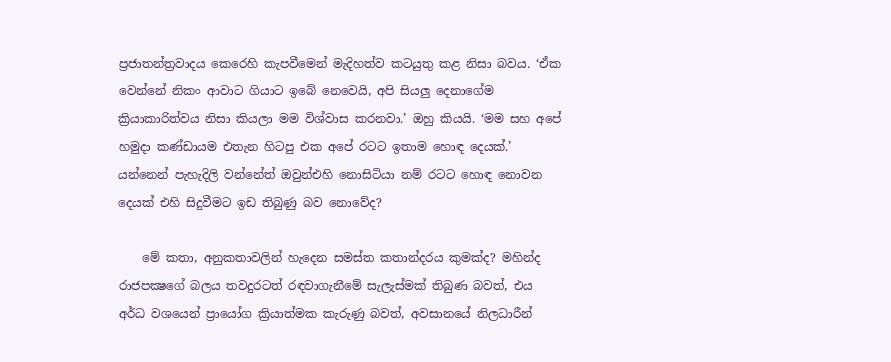ප්‍රජාතන්ත්‍රවාදය කෙරෙහි කැපවීමෙන් මැදිහත්ව කටයුතු කළ නිසා බවය. ‘ඒක වෙන්නේ නිකං ආවාට ගියාට ඉබේ නෙවෙයි, අපි සියලු දෙනාගේම ක්‍රියාකාරිත්වය නිසා කියලා මම විශ්වාස කරනවා.’ ඔහු කියයි. ‘මම සහ අපේ හමුදා කණ්ඩායම එතැන හිටපු එක අපේ රටට ඉතාම හොඳ දෙයක්.’ යන්නෙන් පැහැදිලි වන්නේත් ඔවුන්එහි නොසිටියා නම් රටට හොඳ නොවන දෙයක් එහි සිදුවීමට ඉඩ තිබුණු බව නොවේද?

    මේ කතා, අනුකතාවලින් හැදෙන සමස්ත කතාන්දරය කුමක්ද? මහින්ද රාජපක්‍ෂගේ බලය තවදුරටත් රඳවාගැනීමේ සැලැස්මක් තිබුණ බවත්, එය අර්ධ වශයෙන් ප්‍රායෝග ක්‍රියාත්මක කැරුණු බවත්, අවසානයේ නිලධාරීන්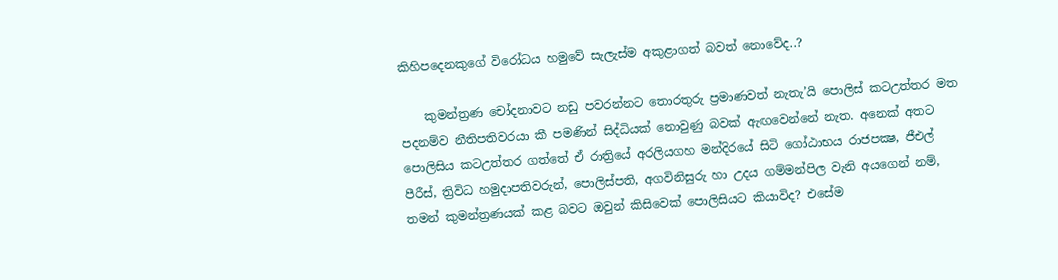කිහිපදෙනකුගේ විරෝධය හමුවේ සැලැස්ම අකුළාගත් බවත් නොවේද..?

    කුමන්ත්‍රණ චෝදනාවට නඩු පවරන්නට තොරතුරු ප්‍රමාණවත් නැතැ’යි පොලිස් කටඋත්තර මත පදනම්ව නීතිපතිවරයා කී පමණින් සිද්ධියක් නොවුණු බවක් ඇඟවෙන්නේ නැත. අනෙක් අතට පොලිසිය කටඋත්තර ගත්තේ ඒ රාත්‍රියේ අරලියගහ මන්දිරයේ සිටි ගෝඨාභය රාජපක්‍ෂ, ජීඑල් පීරීස්, ත්‍රිවිධ හමුදාපතිවරුන්, පොලිස්පති, අගවිනිසුරු හා උදය ගම්මන්පිල වැනි අයගෙන් නම්, තමන් කුමන්ත්‍රණයක් කළ බවට ඔවුන් කිසිවෙක් පොලිසියට කියාවිද? එසේම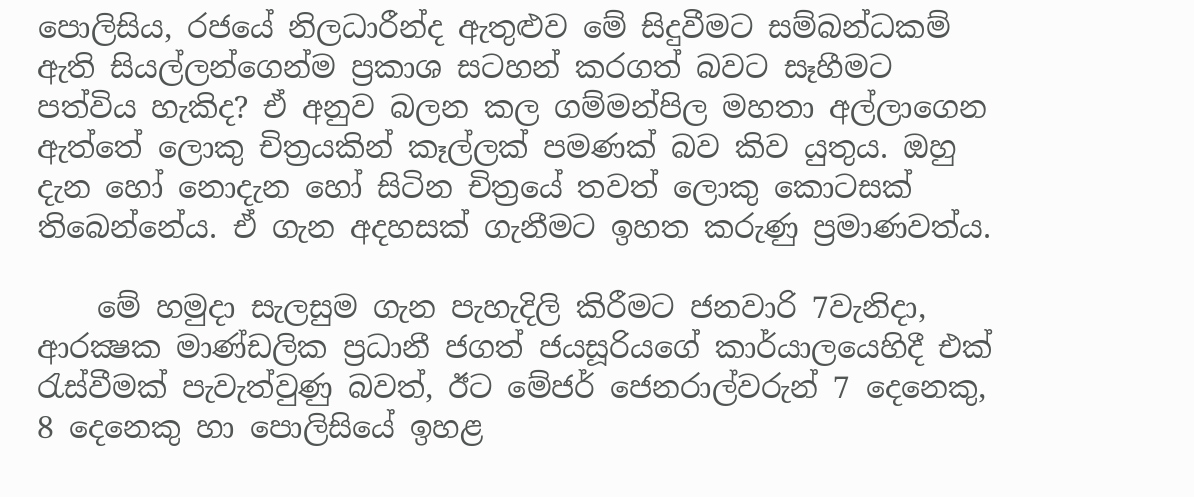පොලිසිය, රජයේ නිලධාරීන්ද ඇතුළුව මේ සිදුවීමට සම්බන්ධකම් ඇති සියල්ලන්ගෙන්ම ප්‍රකාශ සටහන් කරගත් බවට සෑහීමට පත්විය හැකිද? ඒ අනුව බලන කල ගම්මන්පිල මහතා අල්ලාගෙන ඇත්තේ ලොකු චිත්‍රයකින් කෑල්ලක් පමණක් බව කිව යුතුය. ඔහු දැන හෝ නොදැන හෝ සිටින චිත්‍රයේ තවත් ලොකු කොටසක් තිබෙන්නේය. ඒ ගැන අදහසක් ගැනීමට ඉහත කරුණු ප්‍රමාණවත්ය.

    මේ හමුදා සැලසුම ගැන පැහැදිලි කිරීමට ජනවාරි 7වැනිදා, ආරක්‍ෂක මාණ්ඩලික ප්‍රධානී ජගත් ජයසූරියගේ කාර්යාලයෙහිදී එක් රැස්වීමක් පැවැත්වුණු බවත්, ඊට මේජර් ජෙනරාල්වරුන් 7 දෙනෙකු, 8 දෙනෙකු හා පොලිසියේ ඉහළ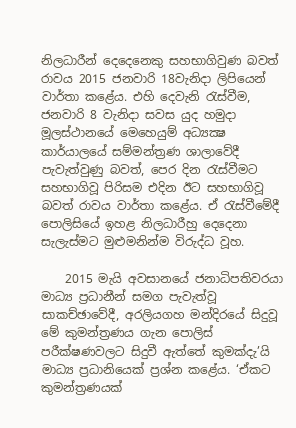නිලධාරීන් දෙදෙනෙකු සහභාගිවුණ බවත් රාවය 2015 ජනවාරි 18වැනිදා ලිපියෙන් වාර්තා කළේය. එහි දෙවැනි රැස්වීම, ජනවාරි 8 වැනිදා සවස යුද හමුදා මූලස්ථානයේ මෙහෙයුම් අධ්‍යක්‍ෂ කාර්යාලයේ සම්මන්ත්‍රණ ශාලාවේදී පැවැත්වුණු බවත්, පෙර දින රැස්වීමට සහභාගිවූ පිරිසම එදින ඊට සහභාගිවූ බවත් රාවය වාර්තා කළේය. ඒ රැස්වීමේදී පොලිසියේ ඉහළ නිලධාරීහු දෙදෙනා සැලැස්මට මුළුමනින්ම විරුද්ධ වූහ.

    2015 මැයි අවසානයේ ජනාධිපතිවරයා මාධ්‍ය ප්‍රධානීන් සමග පැවැත්වූ සාකච්ඡාවේදී, අරලියගහ මන්දිරයේ සිදුවූ මේ කුමන්ත්‍රණය ගැන පොලිස් පරීක්ෂණවලට සිදුවී ඇත්තේ කුමක්දැ’යි මාධ්‍ය ප්‍රධානියෙක් ප්‍රශ්න කළේය. ‘ඒකට කුමන්ත්‍රණයක්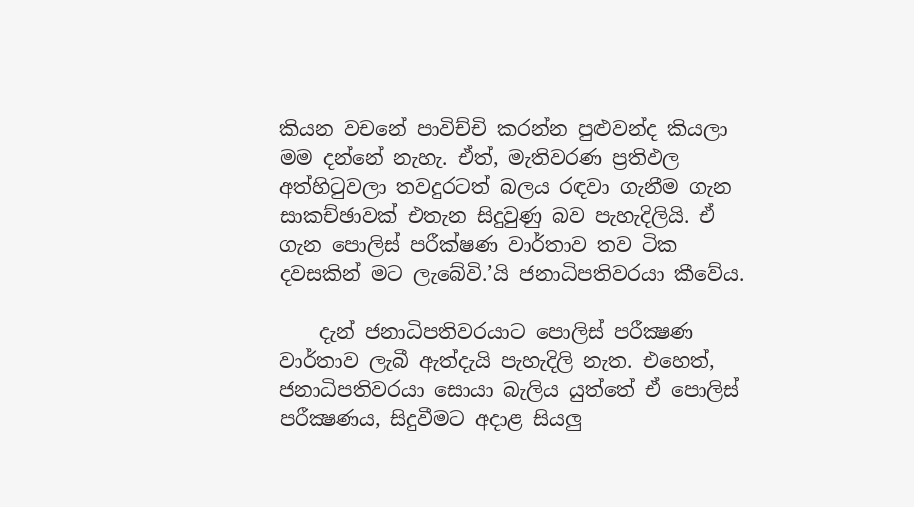කියන වචනේ පාවිච්චි කරන්න පුළුවන්ද කියලා මම දන්නේ නැහැ. ඒත්, මැතිවරණ ප්‍රතිඵල අත්හිටුවලා තවදුරටත් බලය රඳවා ගැනීම ගැන සාකච්ඡාවක් එතැන සිදුවුණු බව පැහැදිලියි. ඒ ගැන පොලිස් පරීක්ෂණ වාර්තාව තව ටික දවසකින් මට ලැබේවි.’යි ජනාධිපතිවරයා කීවේය.

    දැන් ජනාධිපතිවරයාට පොලිස් පරීක්‍ෂණ වාර්තාව ලැබී ඇත්දැයි පැහැදිලි නැත. එහෙත්, ජනාධිපතිවරයා සොයා බැලිය යුත්තේ ඒ පොලිස් පරීක්‍ෂණය, සිදුවීමට අදාළ සියලු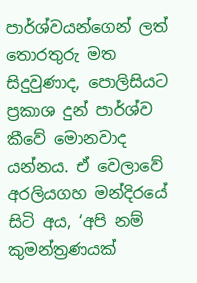පාර්ශ්වයන්ගෙන් ලත් තොරතුරු මත සිදුවුණාද, පොලිසියට ප්‍රකාශ දුන් පාර්ශ්ව කීවේ මොනවාද යන්නය. ඒ වෙලාවේ අරලියගහ මන්දිරයේ සිටි අය, ‘අපි නම් කුමන්ත්‍රණයක්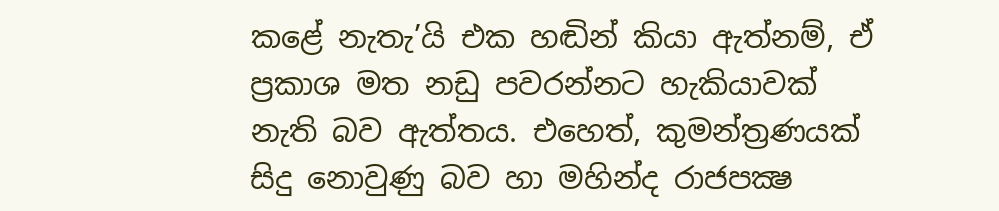කළේ නැතැ’යි එක හඬින් කියා ඇත්නම්, ඒ ප්‍රකාශ මත නඩු පවරන්නට හැකියාවක් නැති බව ඇත්තය. එහෙත්, කුමන්ත්‍රණයක් සිදු නොවුණු බව හා මහින්ද රාජපක්‍ෂ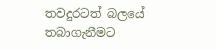තවදුරටත් බලයේ තබාගැනීමට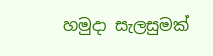හමුදා සැලසුමක්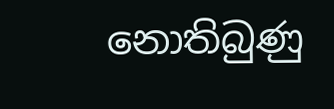නොතිබුණු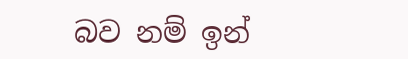බව නම් ඉන්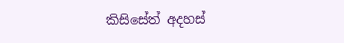කිසිසේත් අදහස්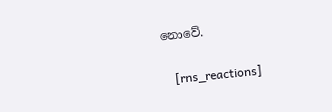නොවේ.

    [rns_reactions]